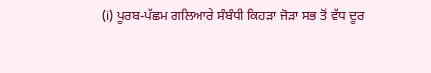(i) ਪੂਰਬ-ਪੱਛਮ ਗਲਿਆਰੇ ਸੰਬੰਧੀ ਕਿਹੜਾ ਜੋੜਾ ਸਭ ਤੋਂ ਵੱਧ ਦੂਰ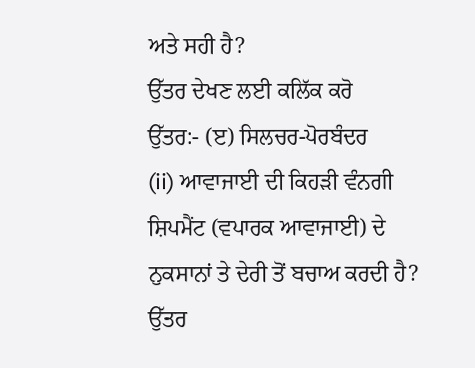ਅਤੇ ਸਹੀ ਹੈ?
ਉੱਤਰ ਦੇਖਣ ਲਈ ਕਲਿੱਕ ਕਰੋ
ਉੱਤਰ:- (ੲ) ਸਿਲਚਰ-ਪੋਰਬੰਦਰ
(ii) ਆਵਾਜਾਈ ਦੀ ਕਿਹੜੀ ਵੰਨਗੀ ਸ਼ਿਪਮੈਂਟ (ਵਪਾਰਕ ਆਵਾਜਾਈ) ਦੇ ਨੁਕਸਾਨਾਂ ਤੇ ਦੇਰੀ ਤੋਂ ਬਚਾਅ ਕਰਦੀ ਹੈ?
ਉੱਤਰ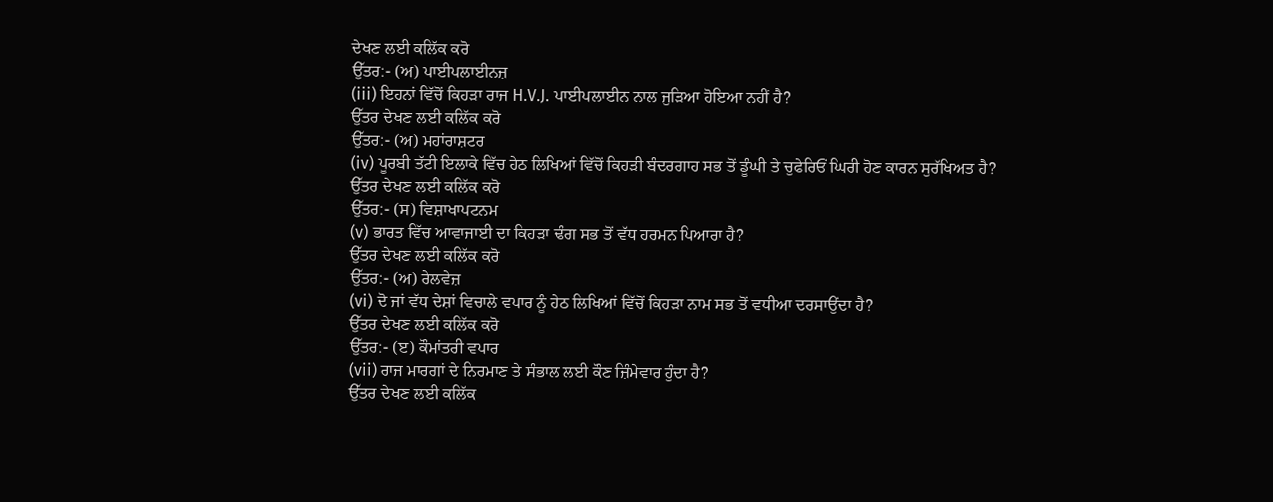ਦੇਖਣ ਲਈ ਕਲਿੱਕ ਕਰੋ
ਉੱਤਰ:- (ਅ) ਪਾਈਪਲਾਈਨਜ਼
(iii) ਇਹਨਾਂ ਵਿੱਚੋਂ ਕਿਹੜਾ ਰਾਜ H.V.J. ਪਾਈਪਲਾਈਨ ਨਾਲ ਜੁੜਿਆ ਹੋਇਆ ਨਹੀਂ ਹੈ?
ਉੱਤਰ ਦੇਖਣ ਲਈ ਕਲਿੱਕ ਕਰੋ
ਉੱਤਰ:- (ਅ) ਮਹਾਂਰਾਸ਼ਟਰ
(iv) ਪੂਰਬੀ ਤੱਟੀ ਇਲਾਕੇ ਵਿੱਚ ਹੇਠ ਲਿਖਿਆਂ ਵਿੱਚੋਂ ਕਿਹੜੀ ਬੰਦਰਗਾਹ ਸਭ ਤੋਂ ਡੂੰਘੀ ਤੇ ਚੁਫੇਰਿਓਂ ਘਿਰੀ ਹੋਣ ਕਾਰਨ ਸੁਰੱਖਿਅਤ ਹੈ?
ਉੱਤਰ ਦੇਖਣ ਲਈ ਕਲਿੱਕ ਕਰੋ
ਉੱਤਰ:- (ਸ) ਵਿਸ਼ਾਖਾਪਟਨਮ
(v) ਭਾਰਤ ਵਿੱਚ ਆਵਾਜਾਈ ਦਾ ਕਿਹੜਾ ਢੰਗ ਸਭ ਤੋਂ ਵੱਧ ਹਰਮਨ ਪਿਆਰਾ ਹੈ?
ਉੱਤਰ ਦੇਖਣ ਲਈ ਕਲਿੱਕ ਕਰੋ
ਉੱਤਰ:- (ਅ) ਰੇਲਵੇਜ਼
(vi) ਦੋ ਜਾਂ ਵੱਧ ਦੇਸ਼ਾਂ ਵਿਚਾਲੇ ਵਪਾਰ ਨੂੰ ਹੇਠ ਲਿਖਿਆਂ ਵਿੱਚੋਂ ਕਿਹੜਾ ਨਾਮ ਸਭ ਤੋਂ ਵਧੀਆ ਦਰਸਾਉਂਦਾ ਹੈ?
ਉੱਤਰ ਦੇਖਣ ਲਈ ਕਲਿੱਕ ਕਰੋ
ਉੱਤਰ:- (ੲ) ਕੌਮਾਂਤਰੀ ਵਪਾਰ
(vii) ਰਾਜ ਮਾਰਗਾਂ ਦੇ ਨਿਰਮਾਣ ਤੇ ਸੰਭਾਲ ਲਈ ਕੌਣ ਜ਼ਿੰਮੇਵਾਰ ਹੁੰਦਾ ਹੈ?
ਉੱਤਰ ਦੇਖਣ ਲਈ ਕਲਿੱਕ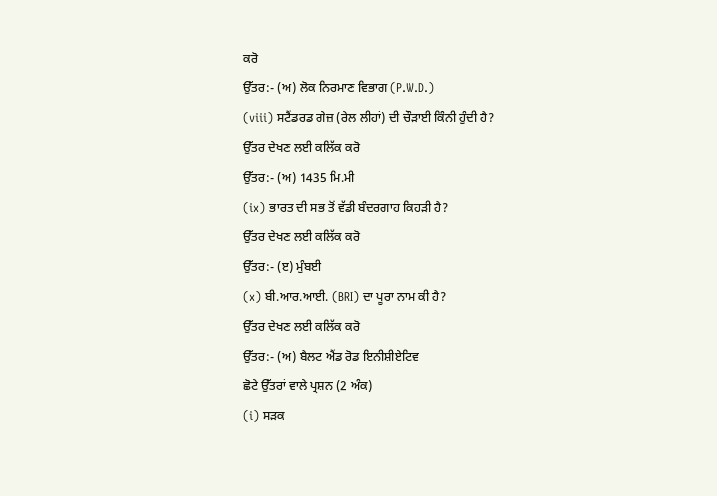ਕਰੋ
ਉੱਤਰ:- (ਅ) ਲੋਕ ਨਿਰਮਾਣ ਵਿਭਾਗ (P.W.D.)
(viii) ਸਟੈਂਡਰਡ ਗੇਜ਼ (ਰੇਲ ਲੀਹਾਂ) ਦੀ ਚੌੜਾਈ ਕਿੰਨੀ ਹੁੰਦੀ ਹੈ?
ਉੱਤਰ ਦੇਖਣ ਲਈ ਕਲਿੱਕ ਕਰੋ
ਉੱਤਰ:- (ਅ) 1435 ਮਿ.ਮੀ
(ix) ਭਾਰਤ ਦੀ ਸਭ ਤੋਂ ਵੱਡੀ ਬੰਦਰਗਾਹ ਕਿਹੜੀ ਹੈ?
ਉੱਤਰ ਦੇਖਣ ਲਈ ਕਲਿੱਕ ਕਰੋ
ਉੱਤਰ:- (ੲ) ਮੁੰਬਈ
(x) ਬੀ.ਆਰ.ਆਈ. (BRI) ਦਾ ਪੂਰਾ ਨਾਮ ਕੀ ਹੈ?
ਉੱਤਰ ਦੇਖਣ ਲਈ ਕਲਿੱਕ ਕਰੋ
ਉੱਤਰ:- (ਅ) ਬੈਲਟ ਐਂਡ ਰੋਡ ਇਨੀਸ਼ੀਏਟਿਵ
ਛੋਟੇ ਉੱਤਰਾਂ ਵਾਲੇ ਪ੍ਰਸ਼ਨ (2 ਅੰਕ)
(i) ਸੜਕ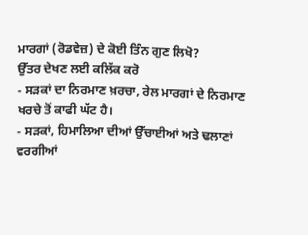ਮਾਰਗਾਂ (ਰੋਡਵੇਜ਼) ਦੇ ਕੋਈ ਤਿੰਨ ਗੁਣ ਲਿਖੋ?
ਉੱਤਰ ਦੇਖਣ ਲਈ ਕਲਿੱਕ ਕਰੋ
- ਸੜਕਾਂ ਦਾ ਨਿਰਮਾਣ ਖ਼ਰਚਾ, ਰੇਲ ਮਾਰਗਾਂ ਦੇ ਨਿਰਮਾਣ ਖਰਚੇ ਤੋਂ ਕਾਫੀ ਘੱਟ ਹੈ।
- ਸੜਕਾਂ, ਹਿਮਾਲਿਆ ਦੀਆਂ ਉੱਚਾਈਆਂ ਅਤੇ ਢਲਾਣਾਂ ਵਰਗੀਆਂ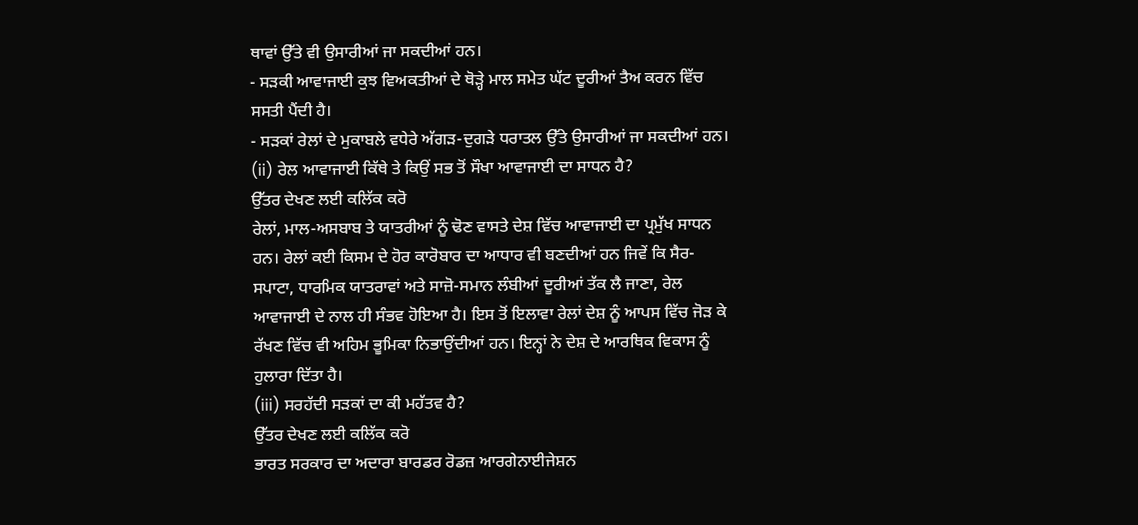ਥਾਵਾਂ ਉੱਤੇ ਵੀ ਉਸਾਰੀਆਂ ਜਾ ਸਕਦੀਆਂ ਹਨ।
- ਸੜਕੀ ਆਵਾਜਾਈ ਕੁਝ ਵਿਅਕਤੀਆਂ ਦੇ ਥੋੜ੍ਹੇ ਮਾਲ ਸਮੇਤ ਘੱਟ ਦੂਰੀਆਂ ਤੈਅ ਕਰਨ ਵਿੱਚ ਸਸਤੀ ਪੈਂਦੀ ਹੈ।
- ਸੜਕਾਂ ਰੇਲਾਂ ਦੇ ਮੁਕਾਬਲੇ ਵਧੇਰੇ ਅੱਗੜ-ਦੁਗੜੇ ਧਰਾਤਲ ਉੱਤੇ ਉਸਾਰੀਆਂ ਜਾ ਸਕਦੀਆਂ ਹਨ।
(ii) ਰੇਲ ਆਵਾਜਾਈ ਕਿੱਥੇ ਤੇ ਕਿਉਂ ਸਭ ਤੋਂ ਸੌਖਾ ਆਵਾਜਾਈ ਦਾ ਸਾਧਨ ਹੈ?
ਉੱਤਰ ਦੇਖਣ ਲਈ ਕਲਿੱਕ ਕਰੋ
ਰੇਲਾਂ, ਮਾਲ-ਅਸਬਾਬ ਤੇ ਯਾਤਰੀਆਂ ਨੂੰ ਢੋਣ ਵਾਸਤੇ ਦੇਸ਼ ਵਿੱਚ ਆਵਾਜਾਈ ਦਾ ਪ੍ਰਮੁੱਖ ਸਾਧਨ ਹਨ। ਰੇਲਾਂ ਕਈ ਕਿਸਮ ਦੇ ਹੋਰ ਕਾਰੋਬਾਰ ਦਾ ਆਧਾਰ ਵੀ ਬਣਦੀਆਂ ਹਨ ਜਿਵੇਂ ਕਿ ਸੈਰ-ਸਪਾਟਾ, ਧਾਰਮਿਕ ਯਾਤਰਾਵਾਂ ਅਤੇ ਸਾਜ਼ੋ-ਸਮਾਨ ਲੰਬੀਆਂ ਦੂਰੀਆਂ ਤੱਕ ਲੈ ਜਾਣਾ, ਰੇਲ ਆਵਾਜਾਈ ਦੇ ਨਾਲ ਹੀ ਸੰਭਵ ਹੋਇਆ ਹੈ। ਇਸ ਤੋਂ ਇਲਾਵਾ ਰੇਲਾਂ ਦੇਸ਼ ਨੂੰ ਆਪਸ ਵਿੱਚ ਜੋੜ ਕੇ ਰੱਖਣ ਵਿੱਚ ਵੀ ਅਹਿਮ ਭੂਮਿਕਾ ਨਿਭਾਉਂਦੀਆਂ ਹਨ। ਇਨ੍ਹਾਂ ਨੇ ਦੇਸ਼ ਦੇ ਆਰਥਿਕ ਵਿਕਾਸ ਨੂੰ ਹੁਲਾਰਾ ਦਿੱਤਾ ਹੈ।
(iii) ਸਰਹੱਦੀ ਸੜਕਾਂ ਦਾ ਕੀ ਮਹੱਤਵ ਹੈ?
ਉੱਤਰ ਦੇਖਣ ਲਈ ਕਲਿੱਕ ਕਰੋ
ਭਾਰਤ ਸਰਕਾਰ ਦਾ ਅਦਾਰਾ ਬਾਰਡਰ ਰੋਡਜ਼ ਆਰਗੇਨਾਈਜੇਸ਼ਨ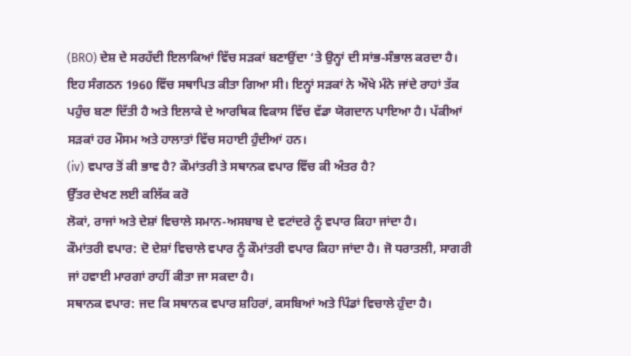(BRO) ਦੇਸ਼ ਦੇ ਸਰਹੱਦੀ ਇਲਾਕਿਆਂ ਵਿੱਚ ਸੜਕਾਂ ਬਣਾਉਂਦਾ ‘ਤੇ ਉਨ੍ਹਾਂ ਦੀ ਸਾਂਭ-ਸੰਭਾਲ ਕਰਦਾ ਹੈ। ਇਹ ਸੰਗਠਨ 1960 ਵਿੱਚ ਸਥਾਪਿਤ ਕੀਤਾ ਗਿਆ ਸੀ। ਇਨ੍ਹਾਂ ਸੜਕਾਂ ਨੇ ਔਖੇ ਮੰਨੇ ਜਾਂਦੇ ਰਾਹਾਂ ਤੱਕ ਪਹੁੰਚ ਬਣਾ ਦਿੱਤੀ ਹੈ ਅਤੇ ਇਲਾਕੇ ਦੇ ਆਰਥਿਕ ਵਿਕਾਸ ਵਿੱਚ ਵੱਡਾ ਯੋਗਦਾਨ ਪਾਇਆ ਹੈ। ਪੱਕੀਆਂ ਸੜਕਾਂ ਹਰ ਮੌਸਮ ਅਤੇ ਹਾਲਾਤਾਂ ਵਿੱਚ ਸਹਾਈ ਹੁੰਦੀਆਂ ਹਨ।
(iv) ਵਪਾਰ ਤੋਂ ਕੀ ਭਾਵ ਹੈ? ਕੌਮਾਂਤਰੀ ਤੇ ਸਥਾਨਕ ਵਪਾਰ ਵਿੱਚ ਕੀ ਅੰਤਰ ਹੈ?
ਉੱਤਰ ਦੇਖਣ ਲਈ ਕਲਿੱਕ ਕਰੋ
ਲੋਕਾਂ, ਰਾਜਾਂ ਅਤੇ ਦੇਸ਼ਾਂ ਵਿਚਾਲੇ ਸਮਾਨ-ਅਸਬਾਬ ਦੇ ਵਟਾਂਦਰੇ ਨੂੰ ਵਪਾਰ ਕਿਹਾ ਜਾਂਦਾ ਹੈ।
ਕੌਮਾਂਤਰੀ ਵਪਾਰ: ਦੋ ਦੇਸ਼ਾਂ ਵਿਚਾਲੇ ਵਪਾਰ ਨੂੰ ਕੌਮਾਂਤਰੀ ਵਪਾਰ ਕਿਹਾ ਜਾਂਦਾ ਹੈ। ਜੋ ਧਰਾਤਲੀ, ਸਾਗਰੀ ਜਾਂ ਹਵਾਈ ਮਾਰਗਾਂ ਰਾਹੀਂ ਕੀਤਾ ਜਾ ਸਕਦਾ ਹੈ।
ਸਥਾਨਕ ਵਪਾਰ: ਜਦ ਕਿ ਸਥਾਨਕ ਵਪਾਰ ਸ਼ਹਿਰਾਂ, ਕਸਬਿਆਂ ਅਤੇ ਪਿੰਡਾਂ ਵਿਚਾਲੇ ਹੁੰਦਾ ਹੈ।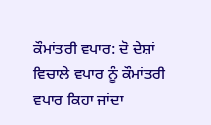ਕੌਮਾਂਤਰੀ ਵਪਾਰ: ਦੋ ਦੇਸ਼ਾਂ ਵਿਚਾਲੇ ਵਪਾਰ ਨੂੰ ਕੌਮਾਂਤਰੀ ਵਪਾਰ ਕਿਹਾ ਜਾਂਦਾ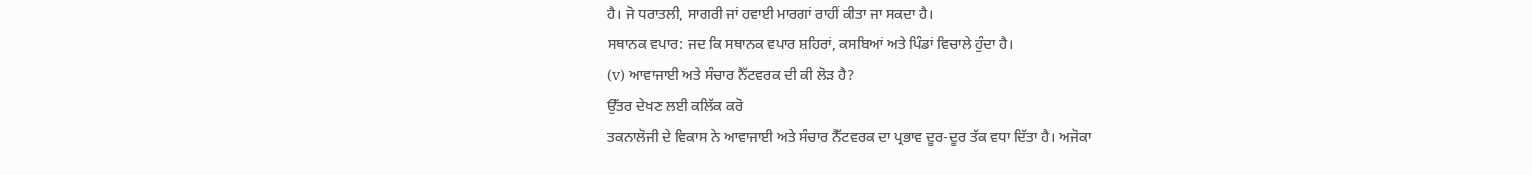ਹੈ। ਜੋ ਧਰਾਤਲੀ, ਸਾਗਰੀ ਜਾਂ ਹਵਾਈ ਮਾਰਗਾਂ ਰਾਹੀਂ ਕੀਤਾ ਜਾ ਸਕਦਾ ਹੈ।
ਸਥਾਨਕ ਵਪਾਰ: ਜਦ ਕਿ ਸਥਾਨਕ ਵਪਾਰ ਸ਼ਹਿਰਾਂ, ਕਸਬਿਆਂ ਅਤੇ ਪਿੰਡਾਂ ਵਿਚਾਲੇ ਹੁੰਦਾ ਹੈ।
(v) ਆਵਾਜਾਈ ਅਤੇ ਸੰਚਾਰ ਨੈੱਟਵਰਕ ਦੀ ਕੀ ਲੋੜ ਹੈ?
ਉੱਤਰ ਦੇਖਣ ਲਈ ਕਲਿੱਕ ਕਰੋ
ਤਕਨਾਲੋਜੀ ਦੇ ਵਿਕਾਸ ਨੇ ਆਵਾਜਾਈ ਅਤੇ ਸੰਚਾਰ ਨੈੱਟਵਰਕ ਦਾ ਪ੍ਰਭਾਵ ਦੂਰ-ਦੂਰ ਤੱਕ ਵਧਾ ਦਿੱਤਾ ਹੈ। ਅਜੋਕਾ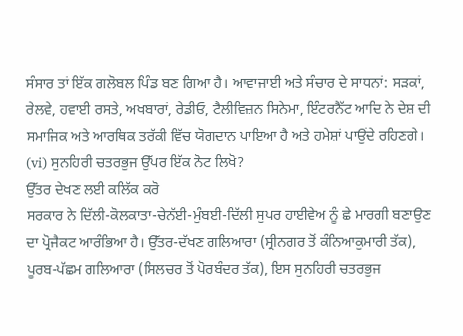ਸੰਸਾਰ ਤਾਂ ਇੱਕ ਗਲੋਬਲ ਪਿੰਡ ਬਣ ਗਿਆ ਹੈ। ਆਵਾਜਾਈ ਅਤੇ ਸੰਚਾਰ ਦੇ ਸਾਧਨਾਂ: ਸੜਕਾਂ, ਰੇਲਵੇ, ਹਵਾਈ ਰਸਤੇ, ਅਖਬਾਰਾਂ, ਰੇਡੀਓ, ਟੈਲੀਵਿਜ਼ਨ ਸਿਨੇਮਾ, ਇੰਟਰਨੈੱਟ ਆਦਿ ਨੇ ਦੇਸ਼ ਦੀ ਸਮਾਜਿਕ ਅਤੇ ਆਰਥਿਕ ਤਰੱਕੀ ਵਿੱਚ ਯੋਗਦਾਨ ਪਾਇਆ ਹੈ ਅਤੇ ਹਮੇਸ਼ਾਂ ਪਾਉਂਦੇ ਰਹਿਣਗੇ।
(vi) ਸੁਨਹਿਰੀ ਚਤਰਭੁਜ ਉੱਪਰ ਇੱਕ ਨੋਟ ਲਿਖੋ?
ਉੱਤਰ ਦੇਖਣ ਲਈ ਕਲਿੱਕ ਕਰੋ
ਸਰਕਾਰ ਨੇ ਦਿੱਲੀ-ਕੋਲਕਾਤਾ-ਚੇਨੱਈ-ਮੁੰਬਈ-ਦਿੱਲੀ ਸੁਪਰ ਹਾਈਵੇਅ ਨੂੰ ਛੇ ਮਾਰਗੀ ਬਣਾਉਣ ਦਾ ਪ੍ਰੋਜੈਕਟ ਆਰੰਭਿਆ ਹੈ। ਉੱਤਰ-ਦੱਖਣ ਗਲਿਆਰਾ (ਸ੍ਰੀਨਗਰ ਤੋਂ ਕੰਨਿਆਕੁਮਾਰੀ ਤੱਕ), ਪੂਰਬ-ਪੱਛਮ ਗਲਿਆਰਾ (ਸਿਲਚਰ ਤੋਂ ਪੋਰਬੰਦਰ ਤੱਕ), ਇਸ ਸੁਨਹਿਰੀ ਚਤਰਭੁਜ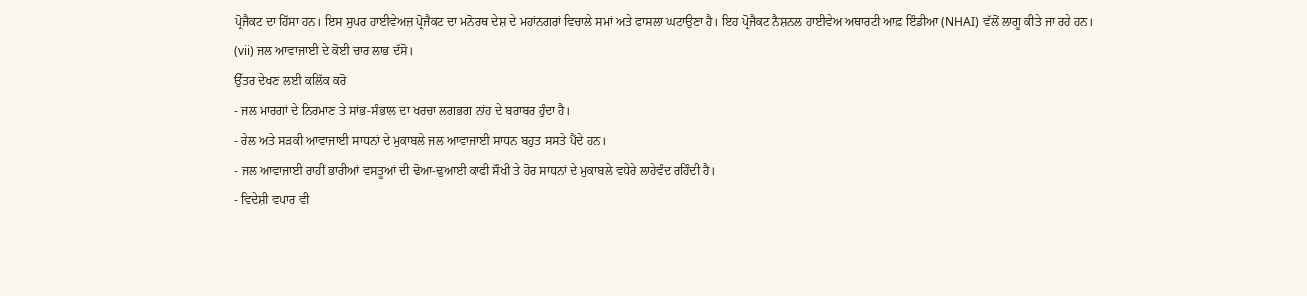ਪ੍ਰੋਜੈਕਟ ਦਾ ਹਿੱਸਾ ਹਨ। ਇਸ ਸੁਪਰ ਹਾਈਵੇਅਜ਼ ਪ੍ਰੋਜੈਕਟ ਦਾ ਮਨੋਰਥ ਦੇਸ਼ ਦੇ ਮਹਾਂਨਗਰਾਂ ਵਿਚਾਲੇ ਸਮਾਂ ਅਤੇ ਫਾਸਲਾ ਘਟਾਉਣਾ ਹੈ। ਇਹ ਪ੍ਰੋਜੈਕਟ ਨੈਸ਼ਨਲ ਹਾਈਵੇਅ ਅਥਾਰਟੀ ਆਫ਼ ਇੰਡੀਆ (NHAI) ਵੱਲੋਂ ਲਾਗੂ ਕੀਤੇ ਜਾ ਰਹੇ ਹਨ।
(vii) ਜਲ ਆਵਾਜਾਈ ਦੇ ਕੋਈ ਚਾਰ ਲਾਭ ਦੱਸੋ।
ਉੱਤਰ ਦੇਖਣ ਲਈ ਕਲਿੱਕ ਕਰੋ
- ਜਲ ਮਾਰਗਾਂ ਦੇ ਨਿਰਮਾਣ ਤੇ ਸਾਂਭ-ਸੰਭਾਲ ਦਾ ਖਰਚਾ ਲਗਭਗ ਨਾਂਹ ਦੇ ਬਰਾਬਰ ਹੁੰਦਾ ਹੈ।
- ਰੇਲ ਅਤੇ ਸੜਕੀ ਆਵਾਜਾਈ ਸਾਧਨਾਂ ਦੇ ਮੁਕਾਬਲੇ ਜਲ ਆਵਾਜਾਈ ਸਾਧਨ ਬਹੁਤ ਸਸਤੇ ਪੈਂਦੇ ਹਨ।
- ਜਲ ਆਵਾਜਾਈ ਰਾਹੀਂ ਭਾਰੀਆਂ ਵਸਤੂਆਂ ਦੀ ਢੋਆ-ਢੁਆਈ ਕਾਫੀ ਸੌਖੀ ਤੇ ਹੋਰ ਸਾਧਨਾਂ ਦੇ ਮੁਕਾਬਲੇ ਵਧੇਰੇ ਲਾਹੇਵੰਦ ਰਹਿੰਦੀ ਹੈ।
- ਵਿਦੇਸ਼ੀ ਵਪਾਰ ਵੀ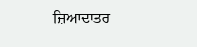ਜ਼ਿਆਦਾਤਰ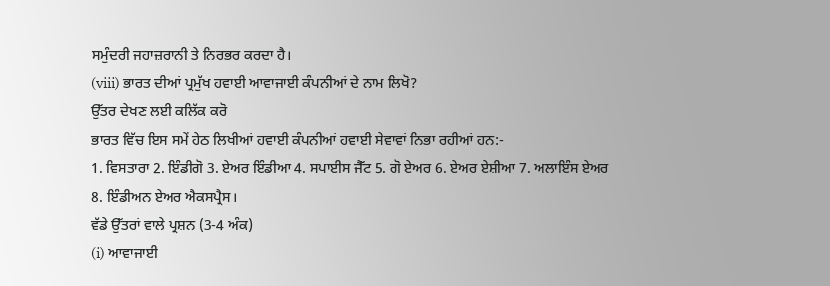ਸਮੁੰਦਰੀ ਜਹਾਜ਼ਰਾਨੀ ਤੇ ਨਿਰਭਰ ਕਰਦਾ ਹੈ।
(viii) ਭਾਰਤ ਦੀਆਂ ਪ੍ਰਮੁੱਖ ਹਵਾਈ ਆਵਾਜਾਈ ਕੰਪਨੀਆਂ ਦੇ ਨਾਮ ਲਿਖੋ?
ਉੱਤਰ ਦੇਖਣ ਲਈ ਕਲਿੱਕ ਕਰੋ
ਭਾਰਤ ਵਿੱਚ ਇਸ ਸਮੇਂ ਹੇਠ ਲਿਖੀਆਂ ਹਵਾਈ ਕੰਪਨੀਆਂ ਹਵਾਈ ਸੇਵਾਵਾਂ ਨਿਭਾ ਰਹੀਆਂ ਹਨ:-
1. ਵਿਸਤਾਰਾ 2. ਇੰਡੀਗੋ 3. ਏਅਰ ਇੰਡੀਆ 4. ਸਪਾਈਸ ਜੈੱਟ 5. ਗੋ ਏਅਰ 6. ਏਅਰ ਏਸ਼ੀਆ 7. ਅਲਾਇੰਸ ਏਅਰ 8. ਇੰਡੀਅਨ ਏਅਰ ਐਕਸਪ੍ਰੈਸ।
ਵੱਡੇ ਉੱਤਰਾਂ ਵਾਲੇ ਪ੍ਰਸ਼ਨ (3-4 ਅੰਕ)
(i) ਆਵਾਜਾਈ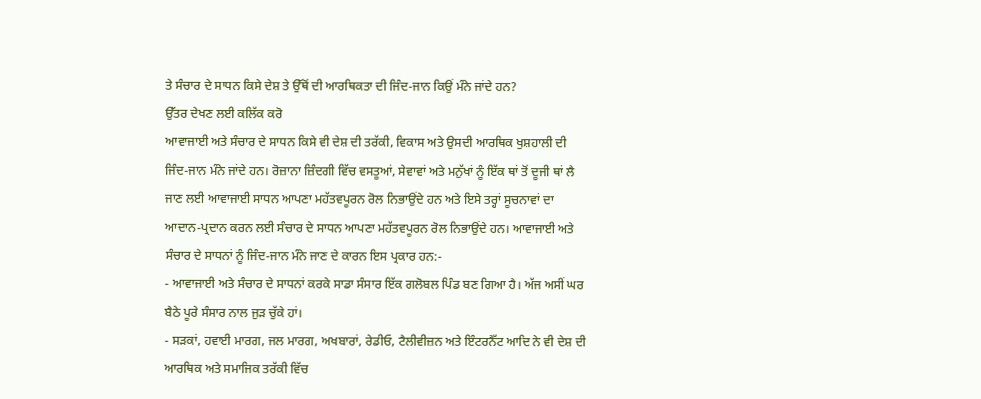ਤੇ ਸੰਚਾਰ ਦੇ ਸਾਧਨ ਕਿਸੇ ਦੇਸ਼ ਤੇ ਉੱਥੋਂ ਦੀ ਆਰਥਿਕਤਾ ਦੀ ਜਿੰਦ-ਜਾਨ ਕਿਉਂ ਮੰਨੇ ਜਾਂਦੇ ਹਨ?
ਉੱਤਰ ਦੇਖਣ ਲਈ ਕਲਿੱਕ ਕਰੋ
ਆਵਾਜਾਈ ਅਤੇ ਸੰਚਾਰ ਦੇ ਸਾਧਨ ਕਿਸੇ ਵੀ ਦੇਸ਼ ਦੀ ਤਰੱਕੀ, ਵਿਕਾਸ ਅਤੇ ਉਸਦੀ ਆਰਥਿਕ ਖੁਸ਼ਹਾਲੀ ਦੀ ਜਿੰਦ-ਜਾਨ ਮੰਨੇ ਜਾਂਦੇ ਹਨ। ਰੋਜ਼ਾਨਾ ਜ਼ਿੰਦਗੀ ਵਿੱਚ ਵਸਤੂਆਂ, ਸੇਵਾਵਾਂ ਅਤੇ ਮਨੁੱਖਾਂ ਨੂੰ ਇੱਕ ਥਾਂ ਤੋਂ ਦੂਜੀ ਥਾਂ ਲੈ ਜਾਣ ਲਈ ਆਵਾਜਾਈ ਸਾਧਨ ਆਪਣਾ ਮਹੱਤਵਪੂਰਨ ਰੋਲ ਨਿਭਾਉਂਦੇ ਹਨ ਅਤੇ ਇਸੇ ਤਰ੍ਹਾਂ ਸੂਚਨਾਵਾਂ ਦਾ ਆਦਾਨ-ਪ੍ਰਦਾਨ ਕਰਨ ਲਈ ਸੰਚਾਰ ਦੇ ਸਾਧਨ ਆਪਣਾ ਮਹੱਤਵਪੂਰਨ ਰੋਲ ਨਿਭਾਉਂਦੇ ਹਨ। ਆਵਾਜਾਈ ਅਤੇ ਸੰਚਾਰ ਦੇ ਸਾਧਨਾਂ ਨੂੰ ਜਿੰਦ-ਜਾਨ ਮੰਨੇ ਜਾਣ ਦੇ ਕਾਰਨ ਇਸ ਪ੍ਰਕਾਰ ਹਨ:-
- ਆਵਾਜਾਈ ਅਤੇ ਸੰਚਾਰ ਦੇ ਸਾਧਨਾਂ ਕਰਕੇ ਸਾਡਾ ਸੰਸਾਰ ਇੱਕ ਗਲੋਬਲ ਪਿੰਡ ਬਣ ਗਿਆ ਹੈ। ਅੱਜ ਅਸੀਂ ਘਰ ਬੈਠੇ ਪੂਰੇ ਸੰਸਾਰ ਨਾਲ ਜੁੜ ਚੁੱਕੇ ਹਾਂ।
- ਸੜਕਾਂ, ਹਵਾਈ ਮਾਰਗ, ਜਲ ਮਾਰਗ, ਅਖਬਾਰਾਂ, ਰੇਡੀਓ, ਟੈਲੀਵੀਜ਼ਨ ਅਤੇ ਇੰਟਰਨੈੱਟ ਆਦਿ ਨੇ ਵੀ ਦੇਸ਼ ਦੀ ਆਰਥਿਕ ਅਤੇ ਸਮਾਜਿਕ ਤਰੱਕੀ ਵਿੱਚ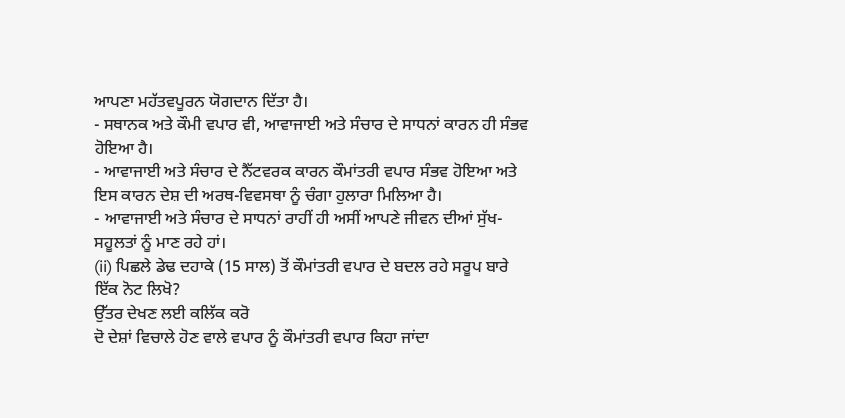ਆਪਣਾ ਮਹੱਤਵਪੂਰਨ ਯੋਗਦਾਨ ਦਿੱਤਾ ਹੈ।
- ਸਥਾਨਕ ਅਤੇ ਕੌਮੀ ਵਪਾਰ ਵੀ, ਆਵਾਜਾਈ ਅਤੇ ਸੰਚਾਰ ਦੇ ਸਾਧਨਾਂ ਕਾਰਨ ਹੀ ਸੰਭਵ ਹੋਇਆ ਹੈ।
- ਆਵਾਜਾਈ ਅਤੇ ਸੰਚਾਰ ਦੇ ਨੈੱਟਵਰਕ ਕਾਰਨ ਕੌਮਾਂਤਰੀ ਵਪਾਰ ਸੰਭਵ ਹੋਇਆ ਅਤੇ ਇਸ ਕਾਰਨ ਦੇਸ਼ ਦੀ ਅਰਥ-ਵਿਵਸਥਾ ਨੂੰ ਚੰਗਾ ਹੁਲਾਰਾ ਮਿਲਿਆ ਹੈ।
- ਆਵਾਜਾਈ ਅਤੇ ਸੰਚਾਰ ਦੇ ਸਾਧਨਾਂ ਰਾਹੀਂ ਹੀ ਅਸੀਂ ਆਪਣੇ ਜੀਵਨ ਦੀਆਂ ਸੁੱਖ-ਸਹੂਲਤਾਂ ਨੂੰ ਮਾਣ ਰਹੇ ਹਾਂ।
(ii) ਪਿਛਲੇ ਡੇਢ ਦਹਾਕੇ (15 ਸਾਲ) ਤੋਂ ਕੌਮਾਂਤਰੀ ਵਪਾਰ ਦੇ ਬਦਲ ਰਹੇ ਸਰੂਪ ਬਾਰੇ ਇੱਕ ਨੋਟ ਲਿਖੋ?
ਉੱਤਰ ਦੇਖਣ ਲਈ ਕਲਿੱਕ ਕਰੋ
ਦੋ ਦੇਸ਼ਾਂ ਵਿਚਾਲੇ ਹੋਣ ਵਾਲੇ ਵਪਾਰ ਨੂੰ ਕੌਮਾਂਤਰੀ ਵਪਾਰ ਕਿਹਾ ਜਾਂਦਾ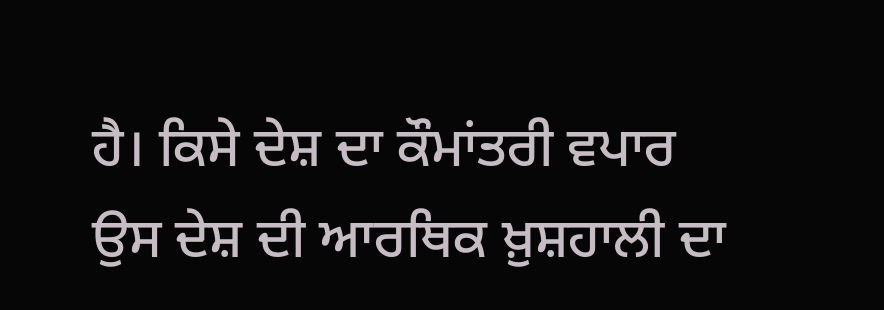ਹੈ। ਕਿਸੇ ਦੇਸ਼ ਦਾ ਕੌਮਾਂਤਰੀ ਵਪਾਰ ਉਸ ਦੇਸ਼ ਦੀ ਆਰਥਿਕ ਖ਼ੁਸ਼ਹਾਲੀ ਦਾ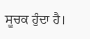ਸੂਚਕ ਹੁੰਦਾ ਹੈ।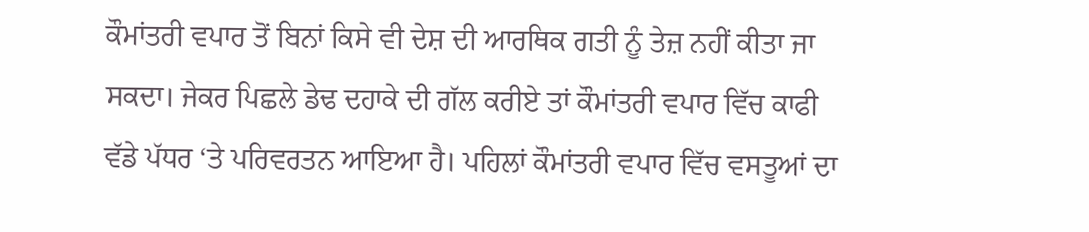ਕੌਮਾਂਤਰੀ ਵਪਾਰ ਤੋਂ ਬਿਨਾਂ ਕਿਸੇ ਵੀ ਦੇਸ਼ ਦੀ ਆਰਥਿਕ ਗਤੀ ਨੂੰ ਤੇਜ਼ ਨਹੀਂ ਕੀਤਾ ਜਾ ਸਕਦਾ। ਜੇਕਰ ਪਿਛਲੇ ਡੇਢ ਦਹਾਕੇ ਦੀ ਗੱਲ ਕਰੀਏ ਤਾਂ ਕੌਮਾਂਤਰੀ ਵਪਾਰ ਵਿੱਚ ਕਾਫੀ ਵੱਡੇ ਪੱਧਰ ‘ਤੇ ਪਰਿਵਰਤਨ ਆਇਆ ਹੈ। ਪਹਿਲਾਂ ਕੌਮਾਂਤਰੀ ਵਪਾਰ ਵਿੱਚ ਵਸਤੂਆਂ ਦਾ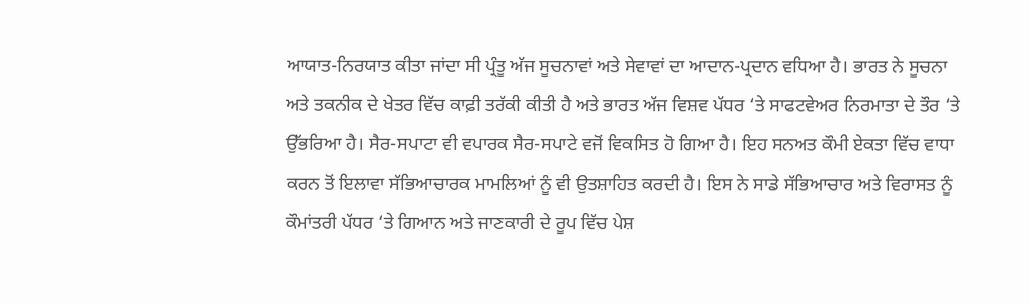ਆਯਾਤ-ਨਿਰਯਾਤ ਕੀਤਾ ਜਾਂਦਾ ਸੀ ਪ੍ਰੰਤੂ ਅੱਜ ਸੂਚਨਾਵਾਂ ਅਤੇ ਸੇਵਾਵਾਂ ਦਾ ਆਦਾਨ-ਪ੍ਰਦਾਨ ਵਧਿਆ ਹੈ। ਭਾਰਤ ਨੇ ਸੂਚਨਾ ਅਤੇ ਤਕਨੀਕ ਦੇ ਖੇਤਰ ਵਿੱਚ ਕਾਫ਼ੀ ਤਰੱਕੀ ਕੀਤੀ ਹੈ ਅਤੇ ਭਾਰਤ ਅੱਜ ਵਿਸ਼ਵ ਪੱਧਰ ‘ਤੇ ਸਾਫਟਵੇਅਰ ਨਿਰਮਾਤਾ ਦੇ ਤੌਰ ‘ਤੇ ਉੱਭਰਿਆ ਹੈ। ਸੈਰ-ਸਪਾਟਾ ਵੀ ਵਪਾਰਕ ਸੈਰ-ਸਪਾਟੇ ਵਜੋਂ ਵਿਕਸਿਤ ਹੋ ਗਿਆ ਹੈ। ਇਹ ਸਨਅਤ ਕੌਮੀ ਏਕਤਾ ਵਿੱਚ ਵਾਧਾ ਕਰਨ ਤੋਂ ਇਲਾਵਾ ਸੱਭਿਆਚਾਰਕ ਮਾਮਲਿਆਂ ਨੂੰ ਵੀ ਉਤਸ਼ਾਹਿਤ ਕਰਦੀ ਹੈ। ਇਸ ਨੇ ਸਾਡੇ ਸੱਭਿਆਚਾਰ ਅਤੇ ਵਿਰਾਸਤ ਨੂੰ ਕੌਮਾਂਤਰੀ ਪੱਧਰ ‘ਤੇ ਗਿਆਨ ਅਤੇ ਜਾਣਕਾਰੀ ਦੇ ਰੂਪ ਵਿੱਚ ਪੇਸ਼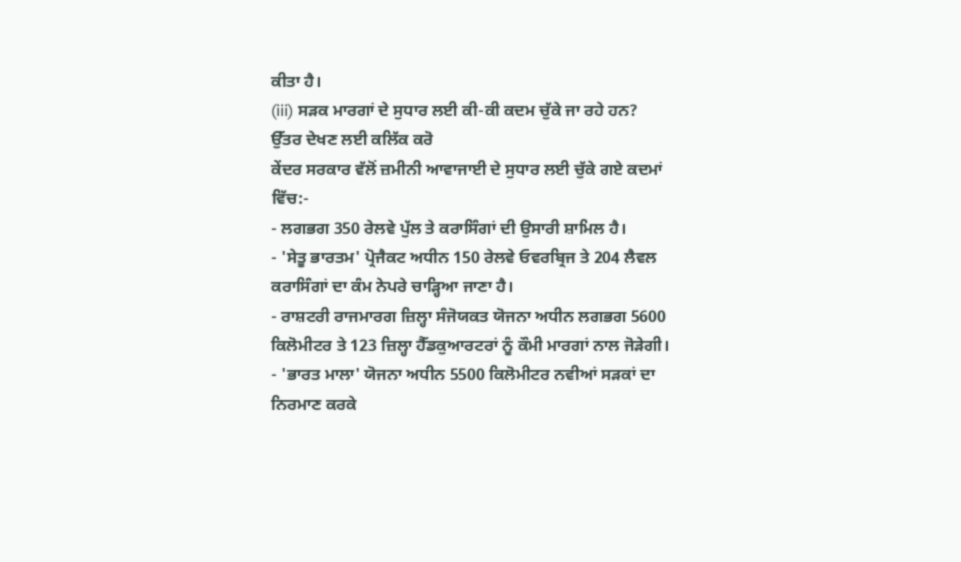ਕੀਤਾ ਹੈ।
(iii) ਸੜਕ ਮਾਰਗਾਂ ਦੇ ਸੁਧਾਰ ਲਈ ਕੀ-ਕੀ ਕਦਮ ਚੁੱਕੇ ਜਾ ਰਹੇ ਹਨ?
ਉੱਤਰ ਦੇਖਣ ਲਈ ਕਲਿੱਕ ਕਰੋ
ਕੇਂਦਰ ਸਰਕਾਰ ਵੱਲੋਂ ਜ਼ਮੀਨੀ ਆਵਾਜਾਈ ਦੇ ਸੁਧਾਰ ਲਈ ਚੁੱਕੇ ਗਏ ਕਦਮਾਂ ਵਿੱਚ:-
- ਲਗਭਗ 350 ਰੇਲਵੇ ਪੁੱਲ ਤੇ ਕਰਾਸਿੰਗਾਂ ਦੀ ਉਸਾਰੀ ਸ਼ਾਮਿਲ ਹੈ।
- 'ਸੇਤੂ ਭਾਰਤਮ' ਪ੍ਰੋਜੈਕਟ ਅਧੀਨ 150 ਰੇਲਵੇ ਓਵਰਬ੍ਰਿਜ ਤੇ 204 ਲੈਵਲ ਕਰਾਸਿੰਗਾਂ ਦਾ ਕੰਮ ਨੇਪਰੇ ਚਾੜ੍ਹਿਆ ਜਾਣਾ ਹੈ।
- ਰਾਸ਼ਟਰੀ ਰਾਜਮਾਰਗ ਜ਼ਿਲ੍ਹਾ ਸੰਜੋਯਕਤ ਯੋਜਨਾ ਅਧੀਨ ਲਗਭਗ 5600 ਕਿਲੋਮੀਟਰ ਤੇ 123 ਜ਼ਿਲ੍ਹਾ ਹੈੱਡਕੁਆਰਟਰਾਂ ਨੂੰ ਕੌਮੀ ਮਾਰਗਾਂ ਨਾਲ ਜੋੜੇਗੀ।
- 'ਭਾਰਤ ਮਾਲਾ' ਯੋਜਨਾ ਅਧੀਨ 5500 ਕਿਲੋਮੀਟਰ ਨਵੀਆਂ ਸੜਕਾਂ ਦਾ ਨਿਰਮਾਣ ਕਰਕੇ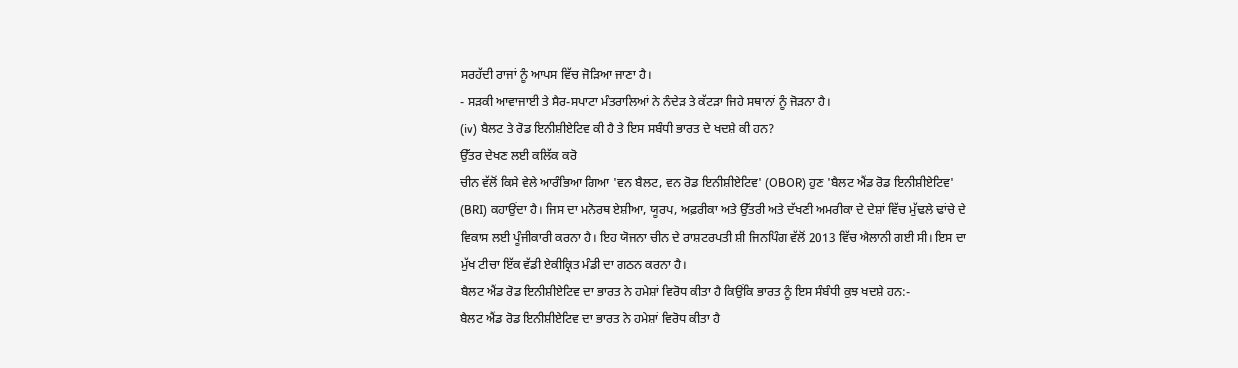ਸਰਹੱਦੀ ਰਾਜਾਂ ਨੂੰ ਆਪਸ ਵਿੱਚ ਜੋੜਿਆ ਜਾਣਾ ਹੈ।
- ਸੜਕੀ ਆਵਾਜਾਈ ਤੇ ਸੈਰ-ਸਪਾਟਾ ਮੰਤਰਾਲਿਆਂ ਨੇ ਨੰਦੇੜ ਤੇ ਕੱਟੜਾ ਜਿਹੇ ਸਥਾਨਾਂ ਨੂੰ ਜੋੜਨਾ ਹੈ।
(iv) ਬੈਲਟ ਤੇ ਰੋਡ ਇਨੀਸ਼ੀਏਟਿਵ ਕੀ ਹੈ ਤੇ ਇਸ ਸਬੰਧੀ ਭਾਰਤ ਦੇ ਖਦਸ਼ੇ ਕੀ ਹਨ?
ਉੱਤਰ ਦੇਖਣ ਲਈ ਕਲਿੱਕ ਕਰੋ
ਚੀਨ ਵੱਲੋਂ ਕਿਸੇ ਵੇਲੇ ਆਰੰਭਿਆ ਗਿਆ 'ਵਨ ਬੈਲਟ, ਵਨ ਰੋਡ ਇਨੀਸ਼ੀਏਟਿਵ' (OBOR) ਹੁਣ 'ਬੈਲਟ ਐਂਡ ਰੋਡ ਇਨੀਸ਼ੀਏਟਿਵ' (BRI) ਕਹਾਉਂਦਾ ਹੈ। ਜਿਸ ਦਾ ਮਨੋਰਥ ਏਸ਼ੀਆ, ਯੂਰਪ, ਅਫ਼ਰੀਕਾ ਅਤੇ ਉੱਤਰੀ ਅਤੇ ਦੱਖਣੀ ਅਮਰੀਕਾ ਦੇ ਦੇਸ਼ਾਂ ਵਿੱਚ ਮੁੱਢਲੇ ਢਾਂਚੇ ਦੇ ਵਿਕਾਸ ਲਈ ਪੂੰਜੀਕਾਰੀ ਕਰਨਾ ਹੈ। ਇਹ ਯੋਜਨਾ ਚੀਨ ਦੇ ਰਾਸ਼ਟਰਪਤੀ ਸ਼ੀ ਜਿਨਪਿੰਗ ਵੱਲੋਂ 2013 ਵਿੱਚ ਐਲਾਨੀ ਗਈ ਸੀ। ਇਸ ਦਾ ਮੁੱਖ ਟੀਚਾ ਇੱਕ ਵੱਡੀ ਏਕੀਕ੍ਰਿਤ ਮੰਡੀ ਦਾ ਗਠਨ ਕਰਨਾ ਹੈ।
ਬੈਲਟ ਐਂਡ ਰੋਡ ਇਨੀਸ਼ੀਏਟਿਵ ਦਾ ਭਾਰਤ ਨੇ ਹਮੇਸ਼ਾਂ ਵਿਰੋਧ ਕੀਤਾ ਹੈ ਕਿਉਂਕਿ ਭਾਰਤ ਨੂੰ ਇਸ ਸੰਬੰਧੀ ਕੁਝ ਖਦਸ਼ੇ ਹਨ:-
ਬੈਲਟ ਐਂਡ ਰੋਡ ਇਨੀਸ਼ੀਏਟਿਵ ਦਾ ਭਾਰਤ ਨੇ ਹਮੇਸ਼ਾਂ ਵਿਰੋਧ ਕੀਤਾ ਹੈ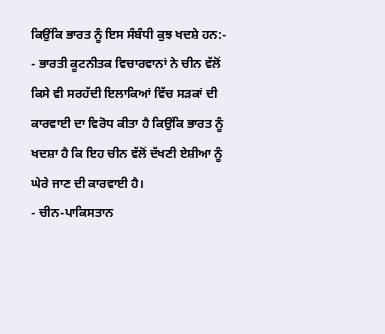ਕਿਉਂਕਿ ਭਾਰਤ ਨੂੰ ਇਸ ਸੰਬੰਧੀ ਕੁਝ ਖਦਸ਼ੇ ਹਨ:-
- ਭਾਰਤੀ ਕੂਟਨੀਤਕ ਵਿਚਾਰਵਾਨਾਂ ਨੇ ਚੀਨ ਵੱਲੋਂ ਕਿਸੇ ਵੀ ਸਰਹੱਦੀ ਇਲਾਕਿਆਂ ਵਿੱਚ ਸੜਕਾਂ ਦੀ ਕਾਰਵਾਈ ਦਾ ਵਿਰੋਧ ਕੀਤਾ ਹੈ ਕਿਉਂਕਿ ਭਾਰਤ ਨੂੰ ਖਦਸ਼ਾ ਹੈ ਕਿ ਇਹ ਚੀਨ ਵੱਲੋਂ ਦੱਖਣੀ ਏਸ਼ੀਆ ਨੂੰ ਘੇਰੇ ਜਾਣ ਦੀ ਕਾਰਵਾਈ ਹੈ।
- ਚੀਨ-ਪਾਕਿਸਤਾਨ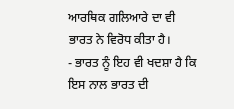ਆਰਥਿਕ ਗਲਿਆਰੇ ਦਾ ਵੀ ਭਾਰਤ ਨੇ ਵਿਰੋਧ ਕੀਤਾ ਹੈ।
- ਭਾਰਤ ਨੂੰ ਇਹ ਵੀ ਖਦਸ਼ਾ ਹੈ ਕਿ ਇਸ ਨਾਲ ਭਾਰਤ ਦੀ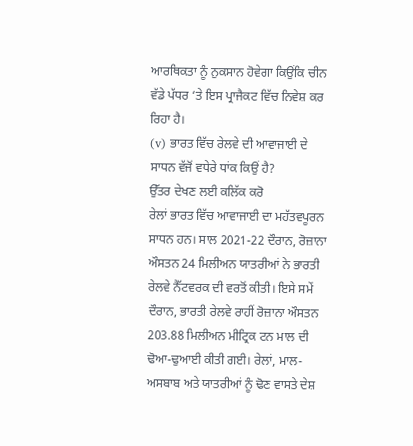ਆਰਥਿਕਤਾ ਨੂੰ ਨੁਕਸਾਨ ਹੋਵੇਗਾ ਕਿਉਂਕਿ ਚੀਨ ਵੱਡੇ ਪੱਧਰ ‘ਤੇ ਇਸ ਪ੍ਰਾਜੈਕਟ ਵਿੱਚ ਨਿਵੇਸ਼ ਕਰ ਰਿਹਾ ਹੈ।
(v) ਭਾਰਤ ਵਿੱਚ ਰੇਲਵੇ ਦੀ ਆਵਾਜਾਈ ਦੇ ਸਾਧਨ ਵੱਜੋਂ ਵਧੇਰੇ ਧਾਂਕ ਕਿਉਂ ਹੈ?
ਉੱਤਰ ਦੇਖਣ ਲਈ ਕਲਿੱਕ ਕਰੋ
ਰੇਲਾਂ ਭਾਰਤ ਵਿੱਚ ਆਵਾਜਾਈ ਦਾ ਮਹੱਤਵਪੂਰਨ ਸਾਧਨ ਹਨ। ਸਾਲ 2021-22 ਦੌਰਾਨ, ਰੋਜ਼ਾਨਾ ਔਸਤਨ 24 ਮਿਲੀਅਨ ਯਾਤਰੀਆਂ ਨੇ ਭਾਰਤੀ ਰੇਲਵੇ ਨੈੱਟਵਰਕ ਦੀ ਵਰਤੋਂ ਕੀਤੀ। ਇਸੇ ਸਮੇਂ ਦੌਰਾਨ, ਭਾਰਤੀ ਰੇਲਵੇ ਰਾਹੀਂ ਰੋਜ਼ਾਨਾ ਔਸਤਨ 203.88 ਮਿਲੀਅਨ ਮੀਟ੍ਰਿਕ ਟਨ ਮਾਲ ਦੀ ਢੋਆ-ਢੁਆਈ ਕੀਤੀ ਗਈ। ਰੇਲਾਂ, ਮਾਲ-ਅਸਬਾਬ ਅਤੇ ਯਾਤਰੀਆਂ ਨੂੰ ਢੋਣ ਵਾਸਤੇ ਦੇਸ਼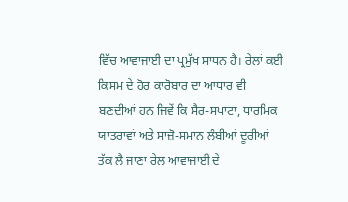ਵਿੱਚ ਆਵਾਜਾਈ ਦਾ ਪ੍ਰਮੁੱਖ ਸਾਧਨ ਹੈ। ਰੇਲਾਂ ਕਈ ਕਿਸਮ ਦੇ ਹੋਰ ਕਾਰੋਬਾਰ ਦਾ ਆਧਾਰ ਵੀ ਬਣਦੀਆਂ ਹਨ ਜਿਵੇਂ ਕਿ ਸੈਰ-ਸਪਾਟਾ, ਧਾਰਮਿਕ ਯਾਤਰਾਵਾਂ ਅਤੇ ਸਾਜ਼ੋ-ਸਮਾਨ ਲੰਬੀਆਂ ਦੂਰੀਆਂ ਤੱਕ ਲੈ ਜਾਣਾ ਰੇਲ ਆਵਾਜਾਈ ਦੇ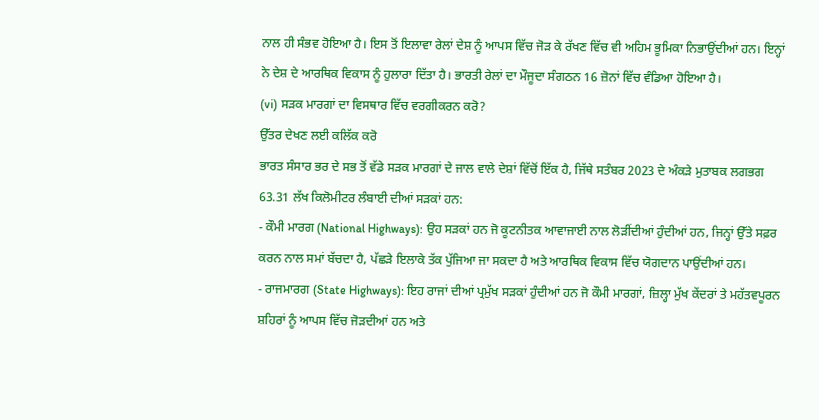ਨਾਲ ਹੀ ਸੰਭਵ ਹੋਇਆ ਹੈ। ਇਸ ਤੋਂ ਇਲਾਵਾ ਰੇਲਾਂ ਦੇਸ਼ ਨੂੰ ਆਪਸ ਵਿੱਚ ਜੋੜ ਕੇ ਰੱਖਣ ਵਿੱਚ ਵੀ ਅਹਿਮ ਭੂਮਿਕਾ ਨਿਭਾਉਂਦੀਆਂ ਹਨ। ਇਨ੍ਹਾਂ ਨੇ ਦੇਸ਼ ਦੇ ਆਰਥਿਕ ਵਿਕਾਸ ਨੂੰ ਹੁਲਾਰਾ ਦਿੱਤਾ ਹੈ। ਭਾਰਤੀ ਰੇਲਾਂ ਦਾ ਮੌਜੂਦਾ ਸੰਗਠਨ 16 ਜ਼ੋਨਾਂ ਵਿੱਚ ਵੰਡਿਆ ਹੋਇਆ ਹੈ।
(vi) ਸੜਕ ਮਾਰਗਾਂ ਦਾ ਵਿਸਥਾਰ ਵਿੱਚ ਵਰਗੀਕਰਨ ਕਰੋ?
ਉੱਤਰ ਦੇਖਣ ਲਈ ਕਲਿੱਕ ਕਰੋ
ਭਾਰਤ ਸੰਸਾਰ ਭਰ ਦੇ ਸਭ ਤੋਂ ਵੱਡੇ ਸੜਕ ਮਾਰਗਾਂ ਦੇ ਜਾਲ ਵਾਲੇ ਦੇਸ਼ਾਂ ਵਿੱਚੋਂ ਇੱਕ ਹੈ, ਜਿੱਥੇ ਸਤੰਬਰ 2023 ਦੇ ਅੰਕੜੇ ਮੁਤਾਬਕ ਲਗਭਗ 63.31 ਲੱਖ ਕਿਲੋਮੀਟਰ ਲੰਬਾਈ ਦੀਆਂ ਸੜਕਾਂ ਹਨ:
- ਕੌਮੀ ਮਾਰਗ (National Highways): ਉਹ ਸੜਕਾਂ ਹਨ ਜੋ ਕੂਟਨੀਤਕ ਆਵਾਜਾਈ ਨਾਲ ਲੋੜੀਂਦੀਆਂ ਹੁੰਦੀਆਂ ਹਨ, ਜਿਨ੍ਹਾਂ ਉੱਤੇ ਸਫ਼ਰ ਕਰਨ ਨਾਲ ਸਮਾਂ ਬੱਚਦਾ ਹੈ, ਪੱਛੜੇ ਇਲਾਕੇ ਤੱਕ ਪੁੱਜਿਆ ਜਾ ਸਕਦਾ ਹੈ ਅਤੇ ਆਰਥਿਕ ਵਿਕਾਸ ਵਿੱਚ ਯੋਗਦਾਨ ਪਾਉਂਦੀਆਂ ਹਨ।
- ਰਾਜਮਾਰਗ (State Highways): ਇਹ ਰਾਜਾਂ ਦੀਆਂ ਪ੍ਰਮੁੱਖ ਸੜਕਾਂ ਹੁੰਦੀਆਂ ਹਨ ਜੋ ਕੌਮੀ ਮਾਰਗਾਂ, ਜ਼ਿਲ੍ਹਾ ਮੁੱਖ ਕੇਂਦਰਾਂ ਤੇ ਮਹੱਤਵਪੂਰਨ ਸ਼ਹਿਰਾਂ ਨੂੰ ਆਪਸ ਵਿੱਚ ਜੋੜਦੀਆਂ ਹਨ ਅਤੇ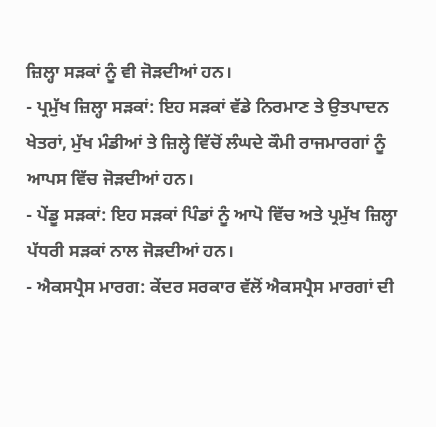ਜ਼ਿਲ੍ਹਾ ਸੜਕਾਂ ਨੂੰ ਵੀ ਜੋੜਦੀਆਂ ਹਨ।
- ਪ੍ਰਮੁੱਖ ਜ਼ਿਲ੍ਹਾ ਸੜਕਾਂ: ਇਹ ਸੜਕਾਂ ਵੱਡੇ ਨਿਰਮਾਣ ਤੇ ਉਤਪਾਦਨ ਖੇਤਰਾਂ, ਮੁੱਖ ਮੰਡੀਆਂ ਤੇ ਜ਼ਿਲ੍ਹੇ ਵਿੱਚੋਂ ਲੰਘਦੇ ਕੌਮੀ ਰਾਜਮਾਰਗਾਂ ਨੂੰ ਆਪਸ ਵਿੱਚ ਜੋੜਦੀਆਂ ਹਨ।
- ਪੇਂਡੂ ਸੜਕਾਂ: ਇਹ ਸੜਕਾਂ ਪਿੰਡਾਂ ਨੂੰ ਆਪੋ ਵਿੱਚ ਅਤੇ ਪ੍ਰਮੁੱਖ ਜ਼ਿਲ੍ਹਾ ਪੱਧਰੀ ਸੜਕਾਂ ਨਾਲ ਜੋੜਦੀਆਂ ਹਨ।
- ਐਕਸਪ੍ਰੈਸ ਮਾਰਗ: ਕੇਂਦਰ ਸਰਕਾਰ ਵੱਲੋਂ ਐਕਸਪ੍ਰੈਸ ਮਾਰਗਾਂ ਦੀ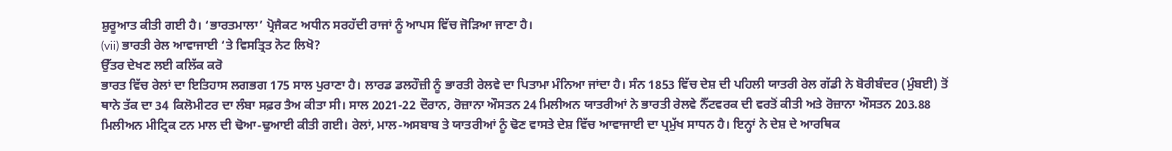ਸ਼ੁਰੂਆਤ ਕੀਤੀ ਗਈ ਹੈ। ‘ਭਾਰਤਮਾਲਾ’ ਪ੍ਰੋਜੈਕਟ ਅਧੀਨ ਸਰਹੱਦੀ ਰਾਜਾਂ ਨੂੰ ਆਪਸ ਵਿੱਚ ਜੋੜਿਆ ਜਾਣਾ ਹੈ।
(vii) ਭਾਰਤੀ ਰੇਲ ਆਵਾਜਾਈ ‘ਤੇ ਵਿਸਤ੍ਰਿਤ ਨੋਟ ਲਿਖੋ?
ਉੱਤਰ ਦੇਖਣ ਲਈ ਕਲਿੱਕ ਕਰੋ
ਭਾਰਤ ਵਿੱਚ ਰੇਲਾਂ ਦਾ ਇਤਿਹਾਸ ਲਗਭਗ 175 ਸਾਲ ਪੁਰਾਣਾ ਹੈ। ਲਾਰਡ ਡਲਹੌਜ਼ੀ ਨੂੰ ਭਾਰਤੀ ਰੇਲਵੇ ਦਾ ਪਿਤਾਮਾ ਮੰਨਿਆ ਜਾਂਦਾ ਹੈ। ਸੰਨ 1853 ਵਿੱਚ ਦੇਸ਼ ਦੀ ਪਹਿਲੀ ਯਾਤਰੀ ਰੇਲ ਗੱਡੀ ਨੇ ਬੋਰੀਬੰਦਰ (ਮੁੰਬਈ) ਤੋਂ ਥਾਨੇ ਤੱਕ ਦਾ 34 ਕਿਲੋਮੀਟਰ ਦਾ ਲੰਬਾ ਸਫ਼ਰ ਤੈਅ ਕੀਤਾ ਸੀ। ਸਾਲ 2021-22 ਦੌਰਾਨ, ਰੋਜ਼ਾਨਾ ਔਸਤਨ 24 ਮਿਲੀਅਨ ਯਾਤਰੀਆਂ ਨੇ ਭਾਰਤੀ ਰੇਲਵੇ ਨੈੱਟਵਰਕ ਦੀ ਵਰਤੋਂ ਕੀਤੀ ਅਤੇ ਰੋਜ਼ਾਨਾ ਔਸਤਨ 203.88 ਮਿਲੀਅਨ ਮੀਟ੍ਰਿਕ ਟਨ ਮਾਲ ਦੀ ਢੋਆ-ਢੁਆਈ ਕੀਤੀ ਗਈ। ਰੇਲਾਂ, ਮਾਲ-ਅਸਬਾਬ ਤੇ ਯਾਤਰੀਆਂ ਨੂੰ ਢੋਣ ਵਾਸਤੇ ਦੇਸ਼ ਵਿੱਚ ਆਵਾਜਾਈ ਦਾ ਪ੍ਰਮੁੱਖ ਸਾਧਨ ਹੈ। ਇਨ੍ਹਾਂ ਨੇ ਦੇਸ਼ ਦੇ ਆਰਥਿਕ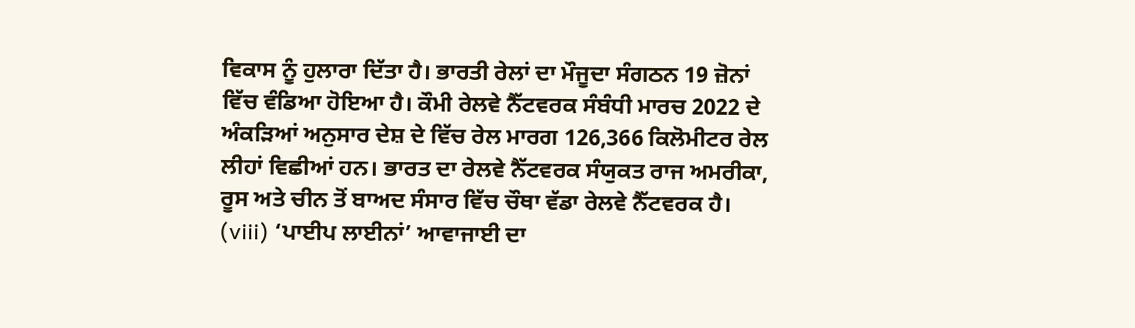ਵਿਕਾਸ ਨੂੰ ਹੁਲਾਰਾ ਦਿੱਤਾ ਹੈ। ਭਾਰਤੀ ਰੇਲਾਂ ਦਾ ਮੌਜੂਦਾ ਸੰਗਠਨ 19 ਜ਼ੋਨਾਂ ਵਿੱਚ ਵੰਡਿਆ ਹੋਇਆ ਹੈ। ਕੌਮੀ ਰੇਲਵੇ ਨੈੱਟਵਰਕ ਸੰਬੰਧੀ ਮਾਰਚ 2022 ਦੇ ਅੰਕੜਿਆਂ ਅਨੁਸਾਰ ਦੇਸ਼ ਦੇ ਵਿੱਚ ਰੇਲ ਮਾਰਗ 126,366 ਕਿਲੋਮੀਟਰ ਰੇਲ ਲੀਹਾਂ ਵਿਛੀਆਂ ਹਨ। ਭਾਰਤ ਦਾ ਰੇਲਵੇ ਨੈੱਟਵਰਕ ਸੰਯੁਕਤ ਰਾਜ ਅਮਰੀਕਾ, ਰੂਸ ਅਤੇ ਚੀਨ ਤੋਂ ਬਾਅਦ ਸੰਸਾਰ ਵਿੱਚ ਚੌਥਾ ਵੱਡਾ ਰੇਲਵੇ ਨੈੱਟਵਰਕ ਹੈ।
(viii) ‘ਪਾਈਪ ਲਾਈਨਾਂ’ ਆਵਾਜਾਈ ਦਾ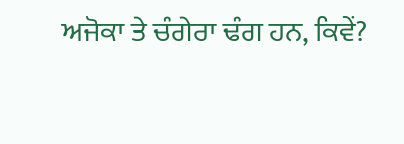ਅਜੋਕਾ ਤੇ ਚੰਗੇਰਾ ਢੰਗ ਹਨ, ਕਿਵੇਂ?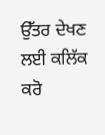ਉੱਤਰ ਦੇਖਣ ਲਈ ਕਲਿੱਕ ਕਰੋ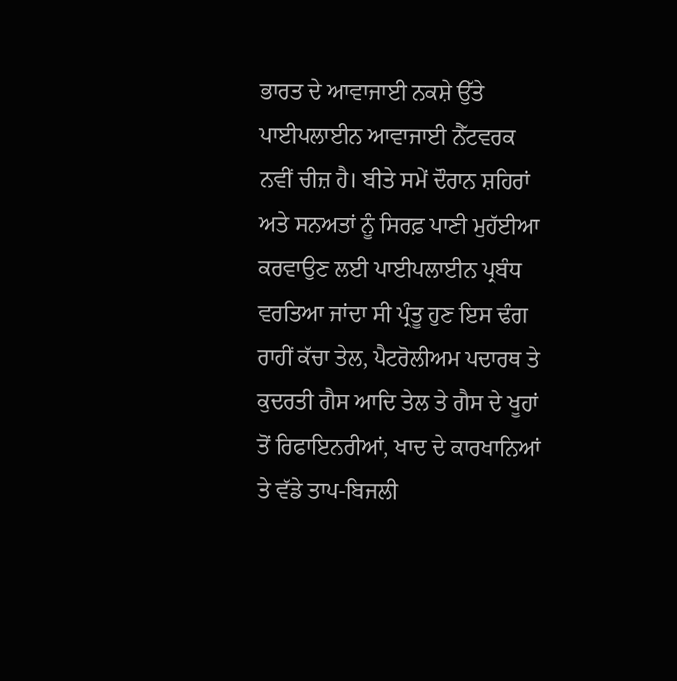ਭਾਰਤ ਦੇ ਆਵਾਜਾਈ ਨਕਸ਼ੇ ਉੱਤੇ ਪਾਈਪਲਾਈਨ ਆਵਾਜਾਈ ਨੈੱਟਵਰਕ ਨਵੀਂ ਚੀਜ਼ ਹੈ। ਬੀਤੇ ਸਮੇਂ ਦੌਰਾਨ ਸ਼ਹਿਰਾਂ ਅਤੇ ਸਨਅਤਾਂ ਨੂੰ ਸਿਰਫ਼ ਪਾਣੀ ਮੁਹੱਈਆ ਕਰਵਾਉਣ ਲਈ ਪਾਈਪਲਾਈਨ ਪ੍ਰਬੰਧ ਵਰਤਿਆ ਜਾਂਦਾ ਸੀ ਪ੍ਰੰਤੂ ਹੁਣ ਇਸ ਢੰਗ ਰਾਹੀਂ ਕੱਚਾ ਤੇਲ, ਪੈਟਰੋਲੀਅਮ ਪਦਾਰਥ ਤੇ ਕੁਦਰਤੀ ਗੈਸ ਆਦਿ ਤੇਲ ਤੇ ਗੈਸ ਦੇ ਖੂਹਾਂ ਤੋਂ ਰਿਫਾਇਨਰੀਆਂ, ਖਾਦ ਦੇ ਕਾਰਖਾਨਿਆਂ ਤੇ ਵੱਡੇ ਤਾਪ-ਬਿਜਲੀ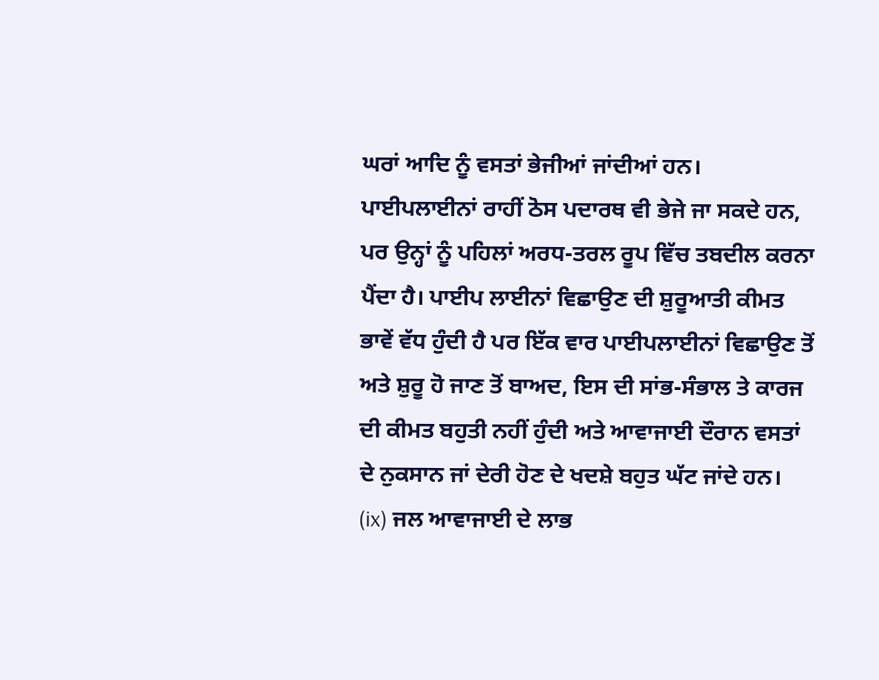ਘਰਾਂ ਆਦਿ ਨੂੰ ਵਸਤਾਂ ਭੇਜੀਆਂ ਜਾਂਦੀਆਂ ਹਨ। ਪਾਈਪਲਾਈਨਾਂ ਰਾਹੀਂ ਠੋਸ ਪਦਾਰਥ ਵੀ ਭੇਜੇ ਜਾ ਸਕਦੇ ਹਨ, ਪਰ ਉਨ੍ਹਾਂ ਨੂੰ ਪਹਿਲਾਂ ਅਰਧ-ਤਰਲ ਰੂਪ ਵਿੱਚ ਤਬਦੀਲ ਕਰਨਾ ਪੈਂਦਾ ਹੈ। ਪਾਈਪ ਲਾਈਨਾਂ ਵਿਛਾਉਣ ਦੀ ਸ਼ੁਰੂਆਤੀ ਕੀਮਤ ਭਾਵੇਂ ਵੱਧ ਹੁੰਦੀ ਹੈ ਪਰ ਇੱਕ ਵਾਰ ਪਾਈਪਲਾਈਨਾਂ ਵਿਛਾਉਣ ਤੋਂ ਅਤੇ ਸ਼ੁਰੂ ਹੋ ਜਾਣ ਤੋਂ ਬਾਅਦ, ਇਸ ਦੀ ਸਾਂਭ-ਸੰਭਾਲ ਤੇ ਕਾਰਜ ਦੀ ਕੀਮਤ ਬਹੁਤੀ ਨਹੀਂ ਹੁੰਦੀ ਅਤੇ ਆਵਾਜਾਈ ਦੌਰਾਨ ਵਸਤਾਂ ਦੇ ਨੁਕਸਾਨ ਜਾਂ ਦੇਰੀ ਹੋਣ ਦੇ ਖਦਸ਼ੇ ਬਹੁਤ ਘੱਟ ਜਾਂਦੇ ਹਨ।
(ix) ਜਲ ਆਵਾਜਾਈ ਦੇ ਲਾਭ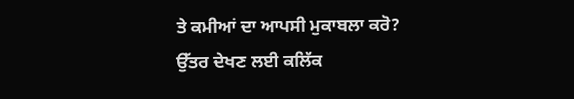ਤੇ ਕਮੀਆਂ ਦਾ ਆਪਸੀ ਮੁਕਾਬਲਾ ਕਰੋ?
ਉੱਤਰ ਦੇਖਣ ਲਈ ਕਲਿੱਕ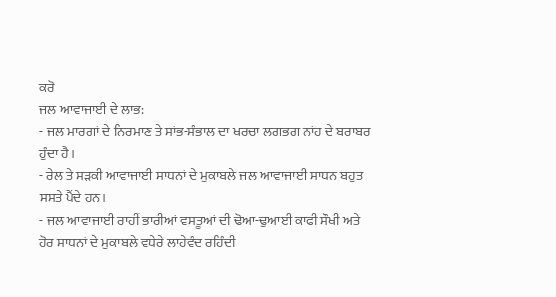ਕਰੋ
ਜਲ ਆਵਾਜਾਈ ਦੇ ਲਾਭ:
- ਜਲ ਮਾਰਗਾਂ ਦੇ ਨਿਰਮਾਣ ਤੇ ਸਾਂਭ-ਸੰਭਾਲ ਦਾ ਖਰਚਾ ਲਗਭਗ ਨਾਂਹ ਦੇ ਬਰਾਬਰ ਹੁੰਦਾ ਹੈ।
- ਰੇਲ ਤੇ ਸੜਕੀ ਆਵਾਜਾਈ ਸਾਧਨਾਂ ਦੇ ਮੁਕਾਬਲੇ ਜਲ ਆਵਾਜਾਈ ਸਾਧਨ ਬਹੁਤ ਸਸਤੇ ਪੈਂਦੇ ਹਨ।
- ਜਲ ਆਵਾਜਾਈ ਰਾਹੀਂ ਭਾਰੀਆਂ ਵਸਤੂਆਂ ਦੀ ਢੋਆ-ਢੁਆਈ ਕਾਫੀ ਸੌਖੀ ਅਤੇ ਹੋਰ ਸਾਧਨਾਂ ਦੇ ਮੁਕਾਬਲੇ ਵਧੇਰੇ ਲਾਹੇਵੰਦ ਰਹਿੰਦੀ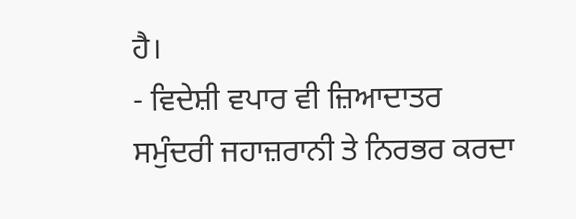ਹੈ।
- ਵਿਦੇਸ਼ੀ ਵਪਾਰ ਵੀ ਜ਼ਿਆਦਾਤਰ ਸਮੁੰਦਰੀ ਜਹਾਜ਼ਰਾਨੀ ਤੇ ਨਿਰਭਰ ਕਰਦਾ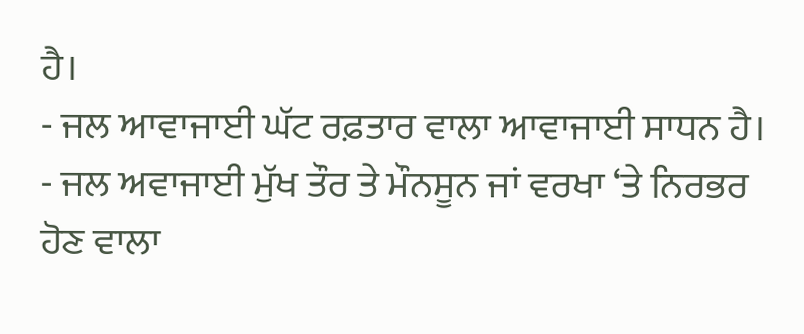ਹੈ।
- ਜਲ ਆਵਾਜਾਈ ਘੱਟ ਰਫ਼ਤਾਰ ਵਾਲਾ ਆਵਾਜਾਈ ਸਾਧਨ ਹੈ।
- ਜਲ ਅਵਾਜਾਈ ਮੁੱਖ ਤੌਰ ਤੇ ਮੌਨਸੂਨ ਜਾਂ ਵਰਖਾ ‘ਤੇ ਨਿਰਭਰ ਹੋਣ ਵਾਲਾ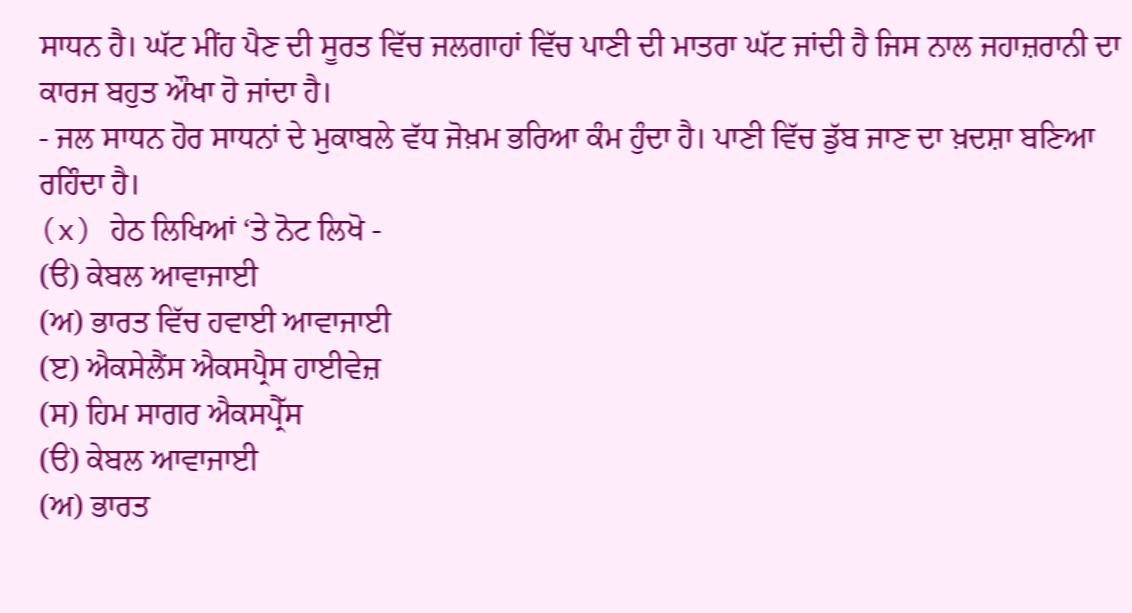ਸਾਧਨ ਹੈ। ਘੱਟ ਮੀਂਹ ਪੈਣ ਦੀ ਸੂਰਤ ਵਿੱਚ ਜਲਗਾਹਾਂ ਵਿੱਚ ਪਾਣੀ ਦੀ ਮਾਤਰਾ ਘੱਟ ਜਾਂਦੀ ਹੈ ਜਿਸ ਨਾਲ ਜਹਾਜ਼ਰਾਨੀ ਦਾ ਕਾਰਜ ਬਹੁਤ ਔਖਾ ਹੋ ਜਾਂਦਾ ਹੈ।
- ਜਲ ਸਾਧਨ ਹੋਰ ਸਾਧਨਾਂ ਦੇ ਮੁਕਾਬਲੇ ਵੱਧ ਜੋਖ਼ਮ ਭਰਿਆ ਕੰਮ ਹੁੰਦਾ ਹੈ। ਪਾਣੀ ਵਿੱਚ ਡੁੱਬ ਜਾਣ ਦਾ ਖ਼ਦਸ਼ਾ ਬਣਿਆ ਰਹਿੰਦਾ ਹੈ।
(x) ਹੇਠ ਲਿਖਿਆਂ ‘ਤੇ ਨੋਟ ਲਿਖੋ -
(ੳ) ਕੇਬਲ ਆਵਾਜਾਈ
(ਅ) ਭਾਰਤ ਵਿੱਚ ਹਵਾਈ ਆਵਾਜਾਈ
(ੲ) ਐਕਸੇਲੈਂਸ ਐਕਸਪ੍ਰੈਸ ਹਾਈਵੇਜ਼
(ਸ) ਹਿਮ ਸਾਗਰ ਐਕਸਪ੍ਰੈੱਸ
(ੳ) ਕੇਬਲ ਆਵਾਜਾਈ
(ਅ) ਭਾਰਤ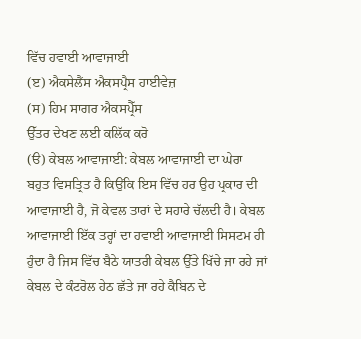ਵਿੱਚ ਹਵਾਈ ਆਵਾਜਾਈ
(ੲ) ਐਕਸੇਲੈਂਸ ਐਕਸਪ੍ਰੈਸ ਹਾਈਵੇਜ਼
(ਸ) ਹਿਮ ਸਾਗਰ ਐਕਸਪ੍ਰੈੱਸ
ਉੱਤਰ ਦੇਖਣ ਲਈ ਕਲਿੱਕ ਕਰੋ
(ੳ) ਕੇਬਲ ਆਵਾਜਾਈ: ਕੇਬਲ ਆਵਾਜਾਈ ਦਾ ਘੇਰਾ ਬਹੁਤ ਵਿਸਤ੍ਰਿਤ ਹੈ ਕਿਉਂਕਿ ਇਸ ਵਿੱਚ ਹਰ ਉਹ ਪ੍ਰਕਾਰ ਦੀ ਆਵਾਜਾਈ ਹੈ, ਜੋ ਕੇਵਲ ਤਾਰਾਂ ਦੇ ਸਹਾਰੇ ਚੱਲਦੀ ਹੈ। ਕੇਬਲ ਆਵਾਜਾਈ ਇੱਕ ਤਰ੍ਹਾਂ ਦਾ ਹਵਾਈ ਆਵਾਜਾਈ ਸਿਸਟਮ ਹੀ ਹੁੰਦਾ ਹੈ ਜਿਸ ਵਿੱਚ ਬੈਠੇ ਯਾਤਰੀ ਕੇਬਲ ਉੱਤੇ ਖਿੱਚੇ ਜਾ ਰਹੇ ਜਾਂ ਕੇਬਲ ਦੇ ਕੰਟਰੋਲ ਹੇਠ ਛੱਤੇ ਜਾ ਰਹੇ ਕੈਬਿਨ ਦੇ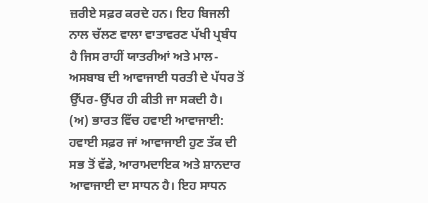ਜ਼ਰੀਏ ਸਫ਼ਰ ਕਰਦੇ ਹਨ। ਇਹ ਬਿਜਲੀ ਨਾਲ ਚੱਲਣ ਵਾਲਾ ਵਾਤਾਵਰਣ ਪੱਖੀ ਪ੍ਰਬੰਧ ਹੈ ਜਿਸ ਰਾਹੀਂ ਯਾਤਰੀਆਂ ਅਤੇ ਮਾਲ-ਅਸਬਾਬ ਦੀ ਆਵਾਜਾਈ ਧਰਤੀ ਦੇ ਪੱਧਰ ਤੋਂ ਉੱਪਰ-ਉੱਪਰ ਹੀ ਕੀਤੀ ਜਾ ਸਕਦੀ ਹੈ।
(ਅ) ਭਾਰਤ ਵਿੱਚ ਹਵਾਈ ਆਵਾਜਾਈ: ਹਵਾਈ ਸਫ਼ਰ ਜਾਂ ਆਵਾਜਾਈ ਹੁਣ ਤੱਕ ਦੀ ਸਭ ਤੋਂ ਵੱਡੇ, ਆਰਾਮਦਾਇਕ ਅਤੇ ਸ਼ਾਨਦਾਰ ਆਵਾਜਾਈ ਦਾ ਸਾਧਨ ਹੈ। ਇਹ ਸਾਧਨ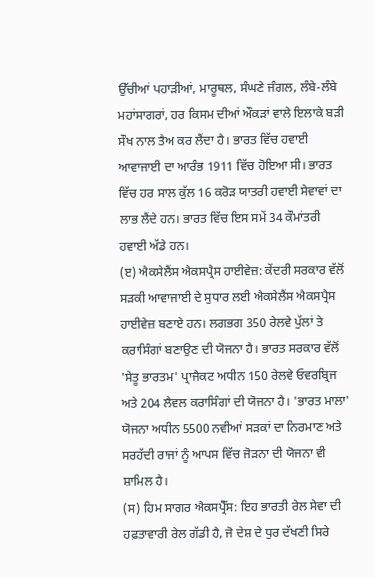ਉੱਚੀਆਂ ਪਹਾੜੀਆਂ, ਮਾਰੂਥਲ, ਸੰਘਣੇ ਜੰਗਲ, ਲੰਬੇ-ਲੰਬੇ ਮਹਾਂਸਾਗਰਾਂ, ਹਰ ਕਿਸਮ ਦੀਆਂ ਔਕੜਾਂ ਵਾਲੇ ਇਲਾਕੇ ਬੜੀ ਸੌਖ ਨਾਲ ਤੈਅ ਕਰ ਲੈਂਦਾ ਹੈ। ਭਾਰਤ ਵਿੱਚ ਹਵਾਈ ਆਵਾਜਾਈ ਦਾ ਆਰੰਭ 1911 ਵਿੱਚ ਹੋਇਆ ਸੀ। ਭਾਰਤ ਵਿੱਚ ਹਰ ਸਾਲ ਕੁੱਲ 16 ਕਰੋੜ ਯਾਤਰੀ ਹਵਾਈ ਸੇਵਾਵਾਂ ਦਾ ਲਾਭ ਲੈਂਦੇ ਹਨ। ਭਾਰਤ ਵਿੱਚ ਇਸ ਸਮੇਂ 34 ਕੌਮਾਂਤਰੀ ਹਵਾਈ ਅੱਡੇ ਹਨ।
(ੲ) ਐਕਸੇਲੈਂਸ ਐਕਸਪ੍ਰੈਸ ਹਾਈਵੇਜ਼: ਕੇਂਦਰੀ ਸਰਕਾਰ ਵੱਲੋਂ ਸੜਕੀ ਆਵਾਜਾਈ ਦੇ ਸੁਧਾਰ ਲਈ ਐਕਸੇਲੈਂਸ ਐਕਸਪ੍ਰੈਸ ਹਾਈਵੇਜ਼ ਬਣਾਏ ਹਨ। ਲਗਭਗ 350 ਰੇਲਵੇ ਪੁੱਲਾਂ ਤੇ ਕਰਾਸਿੰਗਾਂ ਬਣਾਉਣ ਦੀ ਯੋਜਨਾ ਹੈ। ਭਾਰਤ ਸਰਕਾਰ ਵੱਲੋਂ 'ਸੇਤੂ ਭਾਰਤਮ' ਪ੍ਰਾਜੈਕਟ ਅਧੀਨ 150 ਰੇਲਵੇ ਓਵਰਬ੍ਰਿਜ ਅਤੇ 204 ਲੈਵਲ ਕਰਾਸਿੰਗਾਂ ਦੀ ਯੋਜਨਾ ਹੈ। 'ਭਾਰਤ ਮਾਲਾ' ਯੋਜਨਾ ਅਧੀਨ 5500 ਨਵੀਆਂ ਸੜਕਾਂ ਦਾ ਨਿਰਮਾਣ ਅਤੇ ਸਰਹੱਦੀ ਰਾਜਾਂ ਨੂੰ ਆਪਸ ਵਿੱਚ ਜੋੜਨਾ ਦੀ ਯੋਜਨਾ ਵੀ ਸ਼ਾਮਿਲ ਹੈ।
(ਸ) ਹਿਮ ਸਾਗਰ ਐਕਸਪ੍ਰੈੱਸ: ਇਹ ਭਾਰਤੀ ਰੇਲ ਸੇਵਾ ਦੀ ਹਫ਼ਤਾਵਾਰੀ ਰੇਲ ਗੱਡੀ ਹੈ, ਜੋ ਦੇਸ਼ ਦੇ ਧੁਰ ਦੱਖਣੀ ਸਿਰੇ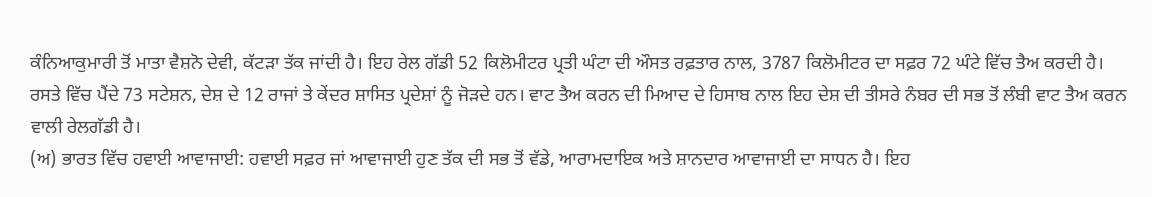ਕੰਨਿਆਕੁਮਾਰੀ ਤੋਂ ਮਾਤਾ ਵੈਸ਼ਨੋ ਦੇਵੀ, ਕੱਟੜਾ ਤੱਕ ਜਾਂਦੀ ਹੈ। ਇਹ ਰੇਲ ਗੱਡੀ 52 ਕਿਲੋਮੀਟਰ ਪ੍ਰਤੀ ਘੰਟਾ ਦੀ ਔਸਤ ਰਫ਼ਤਾਰ ਨਾਲ, 3787 ਕਿਲੋਮੀਟਰ ਦਾ ਸਫ਼ਰ 72 ਘੰਟੇ ਵਿੱਚ ਤੈਅ ਕਰਦੀ ਹੈ। ਰਸਤੇ ਵਿੱਚ ਪੈਂਦੇ 73 ਸਟੇਸ਼ਨ, ਦੇਸ਼ ਦੇ 12 ਰਾਜਾਂ ਤੇ ਕੇਂਦਰ ਸ਼ਾਸਿਤ ਪ੍ਰਦੇਸ਼ਾਂ ਨੂੰ ਜੋੜਦੇ ਹਨ। ਵਾਟ ਤੈਅ ਕਰਨ ਦੀ ਮਿਆਦ ਦੇ ਹਿਸਾਬ ਨਾਲ ਇਹ ਦੇਸ਼ ਦੀ ਤੀਸਰੇ ਨੰਬਰ ਦੀ ਸਭ ਤੋਂ ਲੰਬੀ ਵਾਟ ਤੈਅ ਕਰਨ ਵਾਲੀ ਰੇਲਗੱਡੀ ਹੈ।
(ਅ) ਭਾਰਤ ਵਿੱਚ ਹਵਾਈ ਆਵਾਜਾਈ: ਹਵਾਈ ਸਫ਼ਰ ਜਾਂ ਆਵਾਜਾਈ ਹੁਣ ਤੱਕ ਦੀ ਸਭ ਤੋਂ ਵੱਡੇ, ਆਰਾਮਦਾਇਕ ਅਤੇ ਸ਼ਾਨਦਾਰ ਆਵਾਜਾਈ ਦਾ ਸਾਧਨ ਹੈ। ਇਹ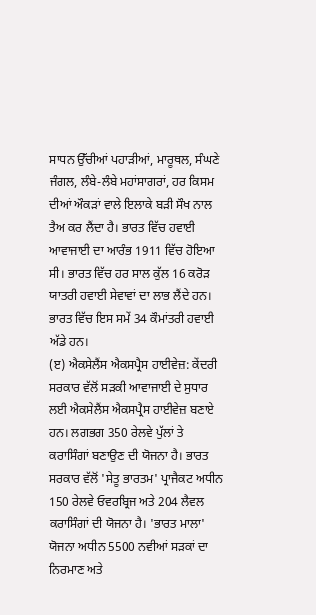ਸਾਧਨ ਉੱਚੀਆਂ ਪਹਾੜੀਆਂ, ਮਾਰੂਥਲ, ਸੰਘਣੇ ਜੰਗਲ, ਲੰਬੇ-ਲੰਬੇ ਮਹਾਂਸਾਗਰਾਂ, ਹਰ ਕਿਸਮ ਦੀਆਂ ਔਕੜਾਂ ਵਾਲੇ ਇਲਾਕੇ ਬੜੀ ਸੌਖ ਨਾਲ ਤੈਅ ਕਰ ਲੈਂਦਾ ਹੈ। ਭਾਰਤ ਵਿੱਚ ਹਵਾਈ ਆਵਾਜਾਈ ਦਾ ਆਰੰਭ 1911 ਵਿੱਚ ਹੋਇਆ ਸੀ। ਭਾਰਤ ਵਿੱਚ ਹਰ ਸਾਲ ਕੁੱਲ 16 ਕਰੋੜ ਯਾਤਰੀ ਹਵਾਈ ਸੇਵਾਵਾਂ ਦਾ ਲਾਭ ਲੈਂਦੇ ਹਨ। ਭਾਰਤ ਵਿੱਚ ਇਸ ਸਮੇਂ 34 ਕੌਮਾਂਤਰੀ ਹਵਾਈ ਅੱਡੇ ਹਨ।
(ੲ) ਐਕਸੇਲੈਂਸ ਐਕਸਪ੍ਰੈਸ ਹਾਈਵੇਜ਼: ਕੇਂਦਰੀ ਸਰਕਾਰ ਵੱਲੋਂ ਸੜਕੀ ਆਵਾਜਾਈ ਦੇ ਸੁਧਾਰ ਲਈ ਐਕਸੇਲੈਂਸ ਐਕਸਪ੍ਰੈਸ ਹਾਈਵੇਜ਼ ਬਣਾਏ ਹਨ। ਲਗਭਗ 350 ਰੇਲਵੇ ਪੁੱਲਾਂ ਤੇ ਕਰਾਸਿੰਗਾਂ ਬਣਾਉਣ ਦੀ ਯੋਜਨਾ ਹੈ। ਭਾਰਤ ਸਰਕਾਰ ਵੱਲੋਂ 'ਸੇਤੂ ਭਾਰਤਮ' ਪ੍ਰਾਜੈਕਟ ਅਧੀਨ 150 ਰੇਲਵੇ ਓਵਰਬ੍ਰਿਜ ਅਤੇ 204 ਲੈਵਲ ਕਰਾਸਿੰਗਾਂ ਦੀ ਯੋਜਨਾ ਹੈ। 'ਭਾਰਤ ਮਾਲਾ' ਯੋਜਨਾ ਅਧੀਨ 5500 ਨਵੀਆਂ ਸੜਕਾਂ ਦਾ ਨਿਰਮਾਣ ਅਤੇ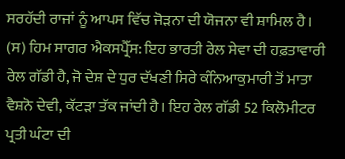ਸਰਹੱਦੀ ਰਾਜਾਂ ਨੂੰ ਆਪਸ ਵਿੱਚ ਜੋੜਨਾ ਦੀ ਯੋਜਨਾ ਵੀ ਸ਼ਾਮਿਲ ਹੈ।
(ਸ) ਹਿਮ ਸਾਗਰ ਐਕਸਪ੍ਰੈੱਸ: ਇਹ ਭਾਰਤੀ ਰੇਲ ਸੇਵਾ ਦੀ ਹਫ਼ਤਾਵਾਰੀ ਰੇਲ ਗੱਡੀ ਹੈ, ਜੋ ਦੇਸ਼ ਦੇ ਧੁਰ ਦੱਖਣੀ ਸਿਰੇ ਕੰਨਿਆਕੁਮਾਰੀ ਤੋਂ ਮਾਤਾ ਵੈਸ਼ਨੋ ਦੇਵੀ, ਕੱਟੜਾ ਤੱਕ ਜਾਂਦੀ ਹੈ। ਇਹ ਰੇਲ ਗੱਡੀ 52 ਕਿਲੋਮੀਟਰ ਪ੍ਰਤੀ ਘੰਟਾ ਦੀ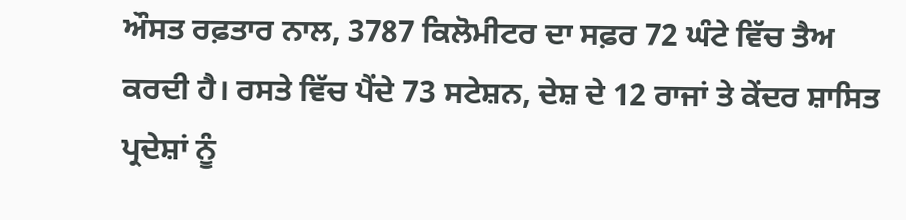ਔਸਤ ਰਫ਼ਤਾਰ ਨਾਲ, 3787 ਕਿਲੋਮੀਟਰ ਦਾ ਸਫ਼ਰ 72 ਘੰਟੇ ਵਿੱਚ ਤੈਅ ਕਰਦੀ ਹੈ। ਰਸਤੇ ਵਿੱਚ ਪੈਂਦੇ 73 ਸਟੇਸ਼ਨ, ਦੇਸ਼ ਦੇ 12 ਰਾਜਾਂ ਤੇ ਕੇਂਦਰ ਸ਼ਾਸਿਤ ਪ੍ਰਦੇਸ਼ਾਂ ਨੂੰ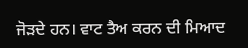ਜੋੜਦੇ ਹਨ। ਵਾਟ ਤੈਅ ਕਰਨ ਦੀ ਮਿਆਦ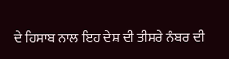ਦੇ ਹਿਸਾਬ ਨਾਲ ਇਹ ਦੇਸ਼ ਦੀ ਤੀਸਰੇ ਨੰਬਰ ਦੀ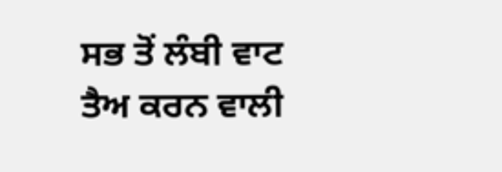ਸਭ ਤੋਂ ਲੰਬੀ ਵਾਟ ਤੈਅ ਕਰਨ ਵਾਲੀ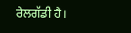ਰੇਲਗੱਡੀ ਹੈ।